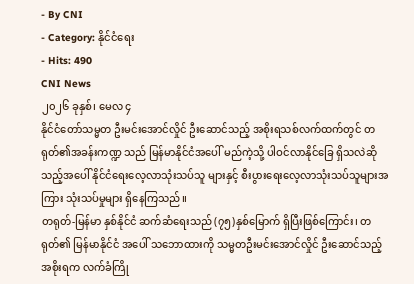- By CNI
- Category: နိုင်ငံရေး
- Hits: 490
CNI News
၂၀၂၆ ခုနှစ်၊ မေလ ၄
နိုင်ငံတော်သမ္မတ ဦးမင်းအောင်လှိုင် ဦးဆောင်သည့် အစိုးရသစ်လက်ထက်တွင် တရုတ်၏အခန်းကဏ္ဍ သည် မြန်မာနိုင်ငံအပေါ် မည်ကဲ့သို့ ပါဝင်လာနိုင်ခြေ ရှိသလဲဆိုသည့်အပေါ် နိုင်ငံရေးလေ့လာသုံးသပ်သူ များနှင့် စီးပွားရေးလေ့လာသုံးသပ်သူများအကြား သုံးသပ်မှုများ ရှိနေကြသည်။
တရုတ်-မြန်မာ နှစ်နိုင်ငံ ဆက်ဆံရေးသည် (၇၅)နှစ်မြောက် ရှိပြီးဖြစ်ကြောင်း၊ တရုတ်၏ မြန်မာနိုင်ငံ အပေါ် သဘောထားကို သမ္မတဦးမင်းအောင်လှိုင် ဦးဆောင်သည့် အစိုးရက လက်ခံကြို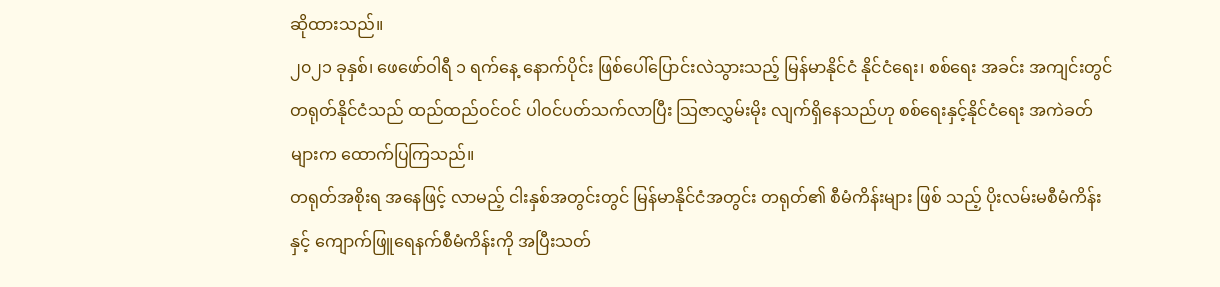ဆိုထားသည်။
၂၀၂၁ ခုနှစ်၊ ဖေဖော်ဝါရီ ၁ ရက်နေ့ နောက်ပိုင်း ဖြစ်ပေါ်ပြောင်းလဲသွားသည့် မြန်မာနိုင်ငံ နိုင်ငံရေး၊ စစ်ရေး အခင်း အကျင်းတွင် တရုတ်နိုင်ငံသည် ထည်ထည်ဝင်ဝင် ပါဝင်ပတ်သက်လာပြီး သြဇာလွှမ်းမိုး လျက်ရှိနေသည်ဟု စစ်ရေးနှင့်နိုင်ငံရေး အကဲခတ်များက ထောက်ပြကြသည်။
တရုတ်အစိုးရ အနေဖြင့် လာမည့် ငါးနှစ်အတွင်းတွင် မြန်မာနိုင်ငံအတွင်း တရုတ်၏ စီမံကိန်းများ ဖြစ် သည့် ပိုးလမ်းမစီမံကိန်းနှင့် ကျောက်ဖြူရေနက်စီမံကိန်းကို အပြီးသတ်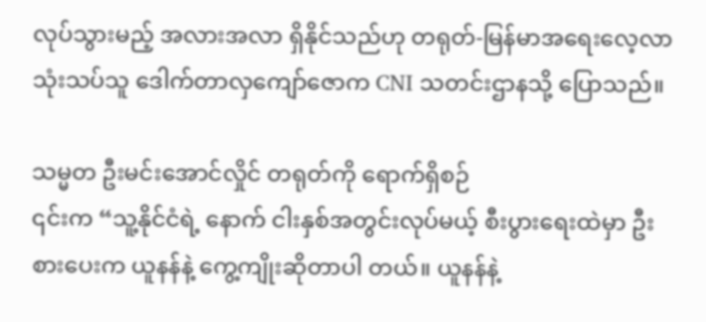လုပ်သွားမည့် အလားအလာ ရှိနိုင်သည်ဟု တရုတ်-မြန်မာအရေးလေ့လာသုံးသပ်သူ ဒေါက်တာလှကျော်ဇောက CNI သတင်းဌာနသို့ ပြောသည်။

သမ္မတ ဦးမင်းအောင်လှိုင် တရုတ်ကို ရောက်ရှိစဉ်
၎င်းက “သူ့နိုင်ငံရဲ့ နောက် ငါးနှစ်အတွင်းလုပ်မယ့် စီးပွားရေးထဲမှာ ဦးစားပေးက ယူနန်နဲ့ ကွေ့ကျိုးဆိုတာပါ တယ်။ ယူနန်နဲ့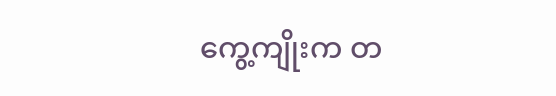ကွေ့ကျိုးက တ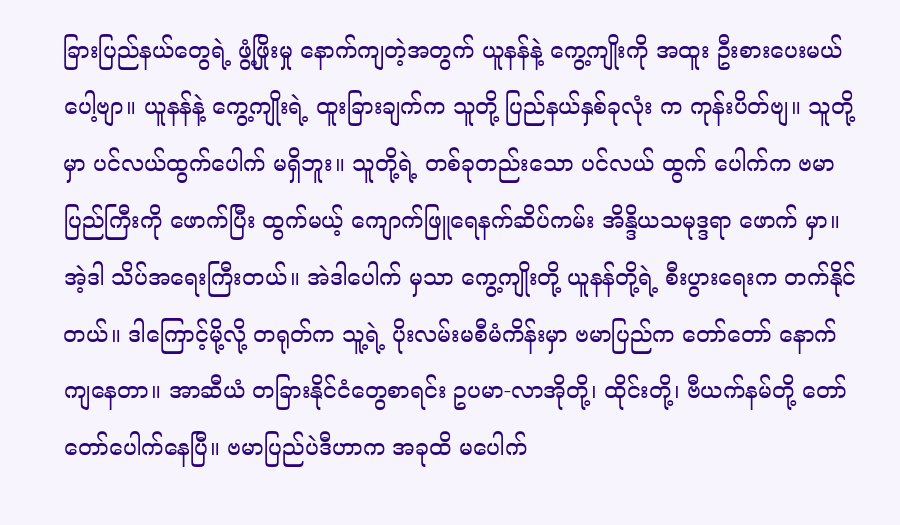ခြားပြည်နယ်တွေရဲ့ ဖွံ့ဖြိုးမှု နောက်ကျတဲ့အတွက် ယူနန်နဲ့ ကွေ့ကျိုးကို အထူး ဦးစားပေးမယ်ပေါ့ဗျာ။ ယူနန်နဲ့ ကွေ့ကျိုးရဲ့ ထူးခြားချက်က သူတို့ ပြည်နယ်နှစ်ခုလုံး က ကုန်းပိတ်ဗျ။ သူတို့မှာ ပင်လယ်ထွက်ပေါက် မရှိဘူး။ သူတို့ရဲ့ တစ်ခုတည်းသော ပင်လယ် ထွက် ပေါက်က ဗမာပြည်ကြီးကို ဖောက်ပြီး ထွက်မယ့် ကျောက်ဖြူရေနက်ဆိပ်ကမ်း အိန္ဒိယသမုဒ္ဒရာ ဖောက် မှာ။ အဲ့ဒါ သိပ်အရေးကြီးတယ်။ အဲဒါပေါက် မှသာ ကွေ့ကျိုးတို့ ယူနန်တို့ရဲ့ စီးပွားရေးက တက်နိုင်တယ်။ ဒါကြောင့်မို့လို့ တရုတ်က သူ့ရဲ့ ပိုးလမ်းမစီမံကိန်းမှာ ဗမာပြည်က တော်တော် နောက်ကျနေတာ။ အာဆီယံ တခြားနိုင်ငံတွေစာရင်း ဥပမာ-လာအိုတို့၊ ထိုင်းတို့၊ ဗီယက်နမ်တို့ တော်တော်ပေါက်နေပြီ။ ဗမာပြည်ပဲဒီဟာက အခုထိ မပေါက်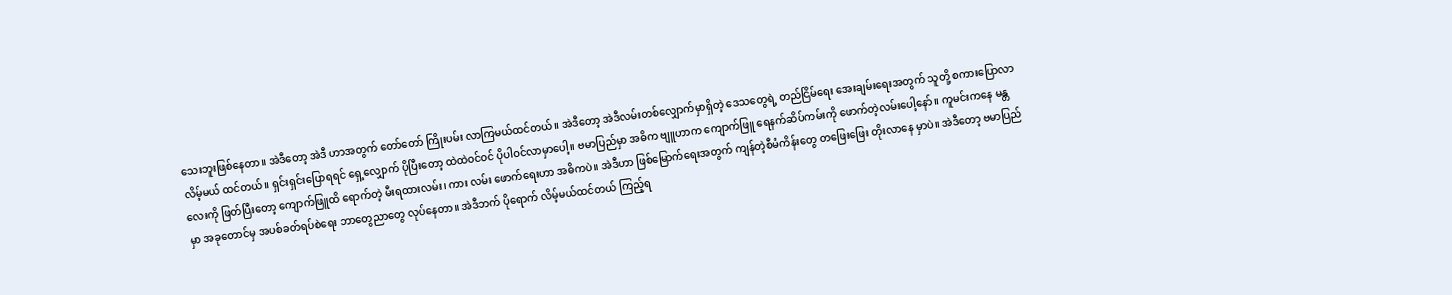သေးဘူးဖြစ်နေတာ။ အဲဒီတော့ အဲဒီ ဟာအတွက် တော်တော် ကြိုးပမ်း လာကြမယ်ထင်တယ်။ အဲဒီတော့ အဲဒီလမ်းတစ်လျှောက်မှာရှိတဲ့ ဒေသတွေရဲ့ တည်ငြိမ်ရေး အေးချမ်းရေးအတွက် သူတို့ စကားပြောလာလိမ့်မယ် ထင်တယ်။ ရှင်းရှင်းပြောရရင် ရှေ့လျှောက် ပိုပြီးတော့ ထဲထဲဝင်ဝင် ပိုပါဝင်လာမှာပေါ့။ ဗမာပြည်မှာ အဓိက ဗျူဟာက ကျောက်ဖြူ ရေနက်ဆိပ်ကမ်းကို ဖောက်တဲ့လမ်းပေါ့နော်။ ကူမင်းကနေ မန္တလေးကို ဖြတ်ပြီးတော့ ကျောက်ဖြူထိ ရောက်တဲ့ မီးရထားလမ်း၊ ကား လမ်း ဖောက်ရေးဟာ အဓိကပဲ။ အဲဒီဟာ ဖြစ်မြောက်ရေးအတွက် ကျန်တဲ့စီမံကိန်းတွေ တဖြေးဖြေး တိုးလာနေ မှာပဲ။ အဲဒီတော့ ဗမာပြည်မှာ အခုတောင်မှ အပစ်ခတ်ရပ်စဲရေး ဘာတွေညာတွေ လုပ်နေတာ။ အဲဒီဘက် ပိုရောက် လိမ့်မယ်ထင်တယ် ကြည့်ရ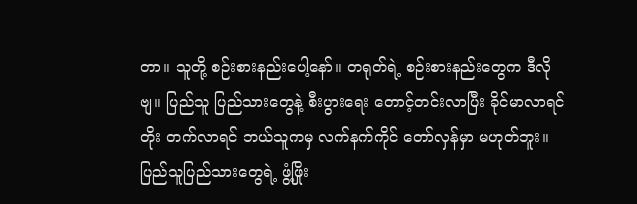တာ။ သူတို့ စဉ်းစားနည်းပေါ့နော်။ တရုတ်ရဲ့ စဉ်းစားနည်းတွေက ဒီလိုဗျ။ ပြည်သူ ပြည်သားတွေနဲ့ စီးပွားရေး တောင့်တင်းလာပြီး ခိုင်မာလာရင် တိုး တက်လာရင် ဘယ်သူကမှ လက်နက်ကိုင် တော်လှန်မှာ မဟုတ်ဘူး။ ပြည်သူပြည်သားတွေရဲ့ ဖွံ့ဖြိုး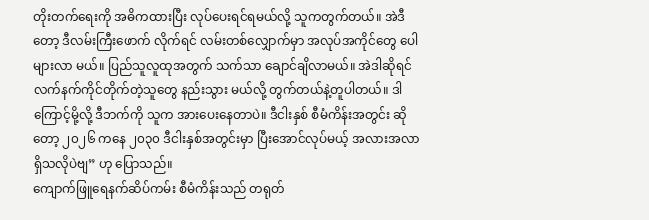တိုးတက်ရေးကို အဓိကထားပြီး လုပ်ပေးရင်ရမယ်လို့ သူကတွက်တယ်။ အဲဒီတော့ ဒီလမ်းကြီးဖောက် လိုက်ရင် လမ်းတစ်လျှောက်မှာ အလုပ်အကိုင်တွေ ပေါများလာ မယ်။ ပြည်သူလူထုအတွက် သက်သာ ချောင်ချိလာမယ်။ အဲဒါဆိုရင် လက်နက်ကိုင်တိုက်တဲ့သူတွေ နည်းသွား မယ်လို့ တွက်တယ်နဲ့တူပါတယ်။ ဒါကြောင့်မို့လို့ ဒီဘက်ကို သူက အားပေးနေတာပဲ။ ဒီငါးနှစ် စီမံကိန်းအတွင်း ဆိုတော့ ၂၀၂၆ ကနေ ၂၀၃၀ ဒီငါးနှစ်အတွင်းမှာ ပြီးအောင်လုပ်မယ့် အလားအလာရှိသလိုပဲဗျ” ဟု ပြောသည်။
ကျောက်ဖြူရေနက်ဆိပ်ကမ်း စီမံကိန်းသည် တရုတ်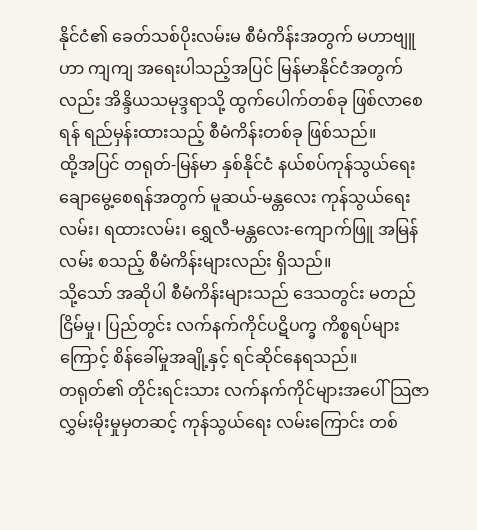နိုင်ငံ၏ ခေတ်သစ်ပိုးလမ်းမ စီမံကိန်းအတွက် မဟာဗျူဟာ ကျကျ အရေးပါသည့်အပြင် မြန်မာနိုင်ငံအတွက်လည်း အိန္ဒိယသမုဒ္ဒရာသို့ ထွက်ပေါက်တစ်ခု ဖြစ်လာစေရန် ရည်မှန်းထားသည့် စီမံကိန်းတစ်ခု ဖြစ်သည်။
ထို့အပြင် တရုတ်-မြန်မာ နှစ်နိုင်ငံ နယ်စပ်ကုန်သွယ်ရေး ချောမွေ့စေရန်အတွက် မူဆယ်-မန္တလေး ကုန်သွယ်ရေး လမ်း၊ ရထားလမ်း၊ ရွှေလီ-မန္တလေး-ကျောက်ဖြူ အမြန်လမ်း စသည့် စီမံကိန်းများလည်း ရှိသည်။
သို့သော် အဆိုပါ စီမံကိန်းများသည် ဒေသတွင်း မတည်ငြိမ်မှု၊ ပြည်တွင်း လက်နက်ကိုင်ပဋိပက္ခ ကိစ္စရပ်များ ကြောင့် စိန်ခေါ်မှုအချို့နှင့် ရင်ဆိုင်နေရသည်။
တရုတ်၏ တိုင်းရင်းသား လက်နက်ကိုင်များအပေါ် သြဇာလွှမ်းမိုးမှုမှတဆင့် ကုန်သွယ်ရေး လမ်းကြောင်း တစ်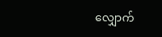လျှောက်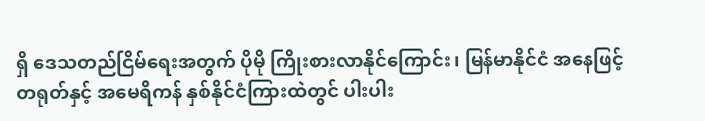ရှိ ဒေသတည်ငြိမ်ရေးအတွက် ပိုမို ကြိုးစားလာနိုင်ကြောင်း၊ မြန်မာနိုင်ငံ အနေဖြင့် တရုတ်နှင့် အမေရိကန် နှစ်နိုင်ငံကြားထဲတွင် ပါးပါး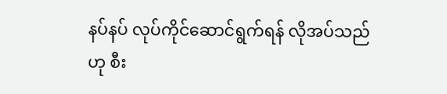နပ်နပ် လုပ်ကိုင်ဆောင်ရွက်ရန် လိုအပ်သည်ဟု စီး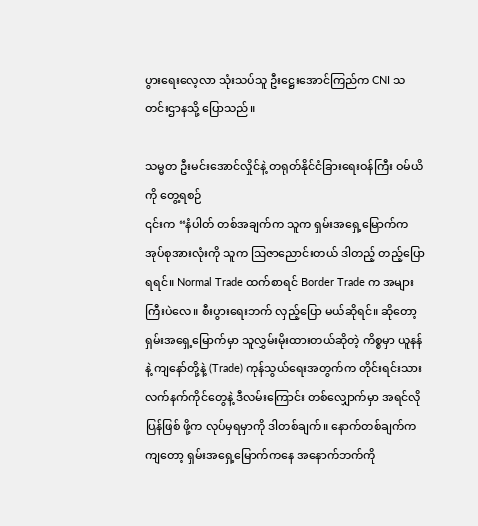ပွားရေးလေ့လာ သုံးသပ်သူ ဦးဋ္ဌေးအောင်ကြည်က CNI သတင်းဌာနသို့ ပြောသည်။

သမ္မတ ဦးမင်းအောင်လှိုင်နဲ့ တရုတ်နိုင်ငံခြားရေးဝန်ကြီး ဝမ်ယိကို တွေ့ရစဉ်
၎င်းက “နံပါတ် တစ်အချက်က သူက ရှမ်းအရှေ့မြောက်က အုပ်စုအားလုံးကို သူက ဩဇာညောင်းတယ် ဒါတည့် တည့်ပြောရရင်။ Normal Trade ထက်စာရင် Border Trade က အများကြီးပဲလေ။ စီးပွားရေးဘက် လှည့်ပြော မယ်ဆိုရင်။ ဆိုတော့ ရှမ်းအရှေ့မြောက်မှာ သူလွှမ်းမိုးထားတယ်ဆိုတဲ့ ကိစ္စမှာ ယူနန်နဲ့ ကျနော်တို့နဲ့ (Trade) ကုန်သွယ်ရေးအတွက်က တိုင်းရင်းသား လက်နက်ကိုင်တွေနဲ့ ဒီလမ်းကြောင်း တစ်လျှောက်မှာ အရင်လို ပြန်ဖြစ် ဖို့က လုပ်မှရမှာကို ဒါတစ်ချက်။ နောက်တစ်ချက်ကကျတော့ ရှမ်းအရှေ့မြောက်ကနေ အနောက်ဘက်ကို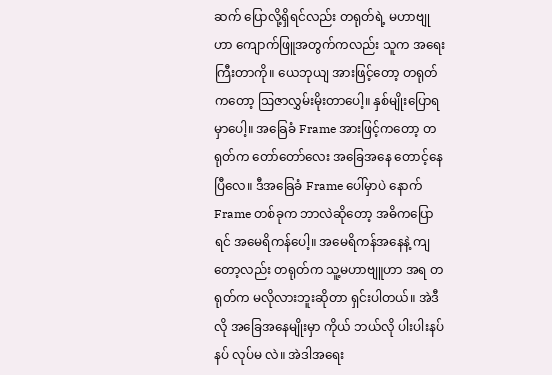ဆက် ပြောလို့ရှိရင်လည်း တရုတ်ရဲ့ မဟာဗျုဟာ ကျောက်ဖြူအတွက်ကလည်း သူက အရေးကြီးတာကို။ ယေဘုယျ အားဖြင့်တော့ တရုတ်ကတော့ ဩဇာလွှမ်းမိုးတာပေါ့။ နှစ်မျိုးပြောရမှာပေါ့။ အခြေခံ Frame အားဖြင့်ကတော့ တရုတ်က တော်တော်လေး အခြေအနေ တောင့်နေပြီလေ။ ဒီအခြေခံ Frame ပေါ်မှာပဲ နောက် Frame တစ်ခုက ဘာလဲဆိုတော့ အဓိကပြောရင် အမေရိကန်ပေါ့။ အမေရိကန်အနေနဲ့ ကျတော့လည်း တရုတ်က သူ့မဟာဗျူဟာ အရ တရုတ်က မလိုလားဘူးဆိုတာ ရှင်းပါတယ်။ အဲဒီလို အခြေအနေမျိုးမှာ ကိုယ် ဘယ်လို ပါးပါးနပ်နပ် လုပ်မ လဲ။ အဲဒါအရေး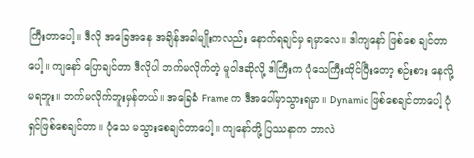ကြီးတာပေါ့။ ဒီလို အခြေအနေ အချိန်အခါမျိုးကလည်း နောက်ရချင်မှ ရမှာလေ။ ဒါကျနော် ဖြစ်စေ ချင်တာပေါ့။ ကျနော် ပြောချင်တာ ဒီလိုပါ ဘက်မလိုက်တဲ့ မူဝါဒဆိုလို့ ဒါကြီးက ပုံသေကြီးထိုင်ပြီးတော့ စဉ်းစား နေလို့ မရဘူး။ ဘက်မလိုက်ဘူးမှန်တယ်။ အခြေခံ Frame က ဒီအပေါ်မှာသွားရမှာ။ Dynamic ဖြစ်စေချင်တာပေါ့ ပုံရှင်ဖြစ်စေချင်တာ။ ပုံသေ မသွားစေချင်တာပေါ့။ ကျနော်တို့ ပြဿနာက ဘာလဲ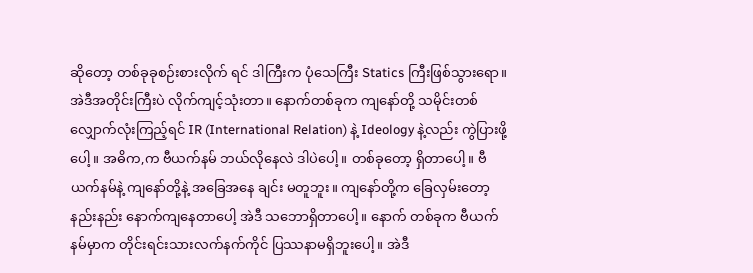ဆိုတော့ တစ်ခုခုစဉ်းစားလိုက် ရင် ဒါကြီးက ပုံသေကြီး Statics ကြီးဖြစ်သွားရော။ အဲဒီအတိုင်းကြီးပဲ လိုက်ကျင့်သုံးတာ။ နောက်တစ်ခုက ကျနော်တို့ သမိုင်းတစ်လျှောက်လုံးကြည့်ရင် IR (International Relation) နဲ့ Ideology နဲ့လည်း ကွဲပြားဖို့ ပေါ့။ အဓိက,က ဗီယက်နမ် ဘယ်လိုနေလဲ ဒါပဲပေါ့။ တစ်ခုတော့ ရှိတာပေါ့။ ဗီယက်နမ်နဲ့ ကျနော်တို့နဲ့ အခြေအနေ ချင်း မတူဘူး။ ကျနော်တို့က ခြေလှမ်းတော့ နည်းနည်း နောက်ကျနေတာပေါ့ အဲဒီ သဘောရှိတာပေါ့။ နောက် တစ်ခုက ဗီယက်နမ်မှာက တိုင်းရင်းသားလက်နက်ကိုင် ပြဿနာမရှိဘူးပေါ့။ အဲဒီ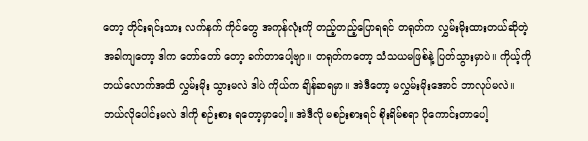တော့ တိုင်းရင်းသား လက်နက် ကိုင်တွေ အကုန်လုံးကို တည့်တည့်ပြောရရင် တရုတ်က လွှမ်းမိုးထားတယ်ဆိုတဲ့ အခါကျတော့ ဒါက တော်တော် တော့ ခက်တာပေါ့ဗျာ။ တရုတ်ကတော့ သံသယမဖြစ်နဲ့ ပြတ်သွားမှာပဲ။ ကိုယ့်ကို ဘယ်လောက်အထိ လွှမ်းမိုး သွားမလဲ ဒါပဲ ကိုယ်က ချိန်ဆရမှာ။ အဲဒီတော့ မလွှမ်းမိုးအောင် ဘာလုပ်မလဲ။ ဘယ်လိုပေါင်းမလဲ ဒါကို စဉ်းစား ရတော့မှာပေါ့။ အဲဒီလို မစဉ်းစားရင် စိုးရိမ်စရာ ပိုကောင်းတာပေါ့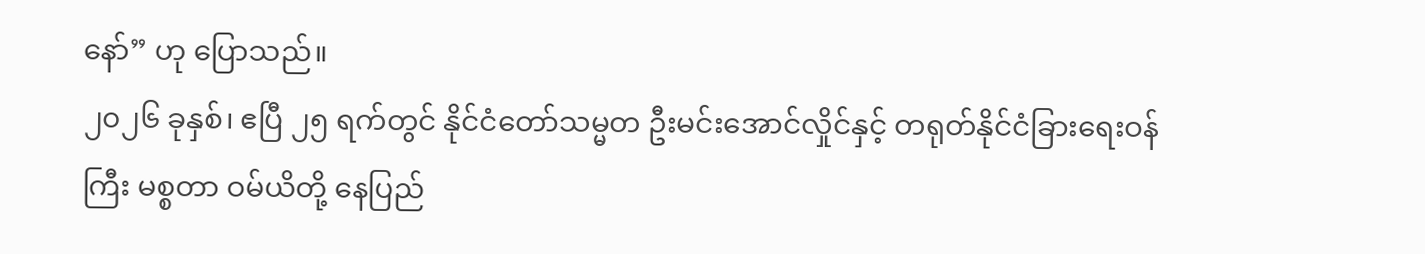နော်” ဟု ပြောသည်။
၂၀၂၆ ခုနှစ်၊ ဧပြီ ၂၅ ရက်တွင် နိုင်ငံတော်သမ္မတ ဦးမင်းအောင်လှိုင်နှင့် တရုတ်နိုင်ငံခြားရေးဝန်ကြီး မစ္စတာ ဝမ်ယိတို့ နေပြည်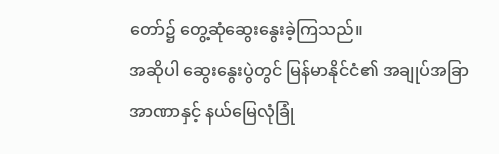တော်၌ တွေ့ဆုံဆွေးနွေးခဲ့ကြသည်။
အဆိုပါ ဆွေးနွေးပွဲတွင် မြန်မာနိုင်ငံ၏ အချုပ်အခြာအာဏာနှင့် နယ်မြေလုံခြုံ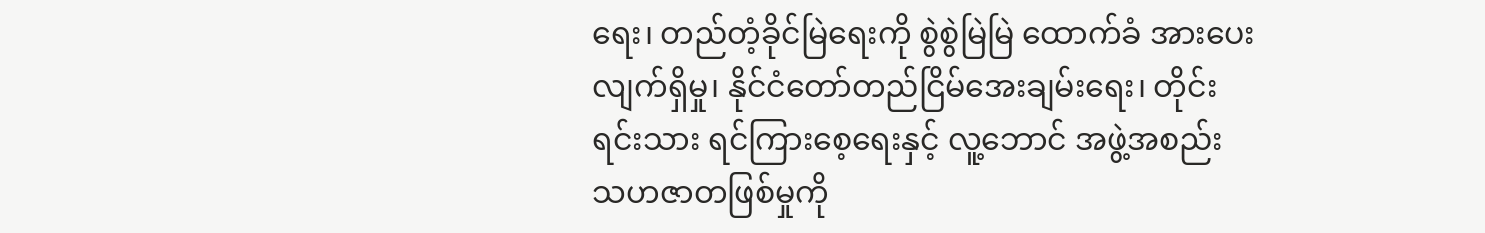ရေး၊ တည်တံ့ခိုင်မြဲရေးကို စွဲစွဲမြဲမြဲ ထောက်ခံ အားပေးလျက်ရှိမှု၊ နိုင်ငံတော်တည်ငြိမ်အေးချမ်းရေး၊ တိုင်းရင်းသား ရင်ကြားစေ့ရေးနှင့် လူ့ဘောင် အဖွဲ့အစည်း သဟဇာတဖြစ်မှုကို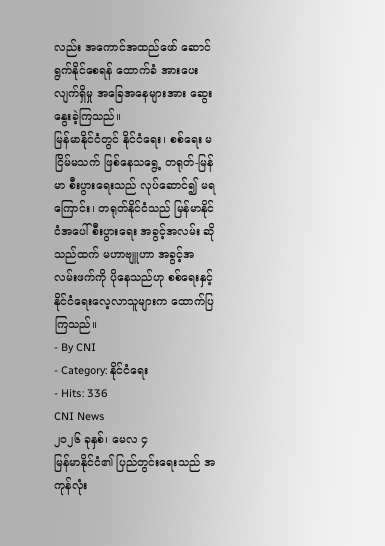လည်း အကောင်အထည်ဖော် ဆောင်ရွက်နိုင်စေရန် ထောက်ခံ အားပေးလျက်ရှိမှု အခြေအနေများအား ဆွေးနွေးခဲ့ကြသည်။
မြန်မာနိုင်ငံတွင် နိုင်ငံရေး၊ စစ်ရေး မငြိမ်မသက် ဖြစ်နေသရွေ့ တရုတ်-မြန်မာ စီးပွားရေးသည် လုပ်ဆောင်၍ မရကြောင်း၊ တရုတ်နိုင်ငံသည် မြန်မာနိုင်ငံအပေါ် စီးပွားရေး အခွင့်အလမ်း ဆိုသည်ထက် မဟာဗျူဟာ အခွင့်အလမ်းဖက်ကို ပိုနေသည်ဟု စစ်ရေးနှင့်နိုင်ငံရေးလေ့လာသူများက ထောက်ပြကြသည်။
- By CNI
- Category: နိုင်ငံရေး
- Hits: 336
CNI News
၂၀၂၆ ခုနှစ်၊ မေလ ၄
မြန်မာနိုင်ငံ၏ ပြည်တွင်းရေးသည် အကုန်လုံး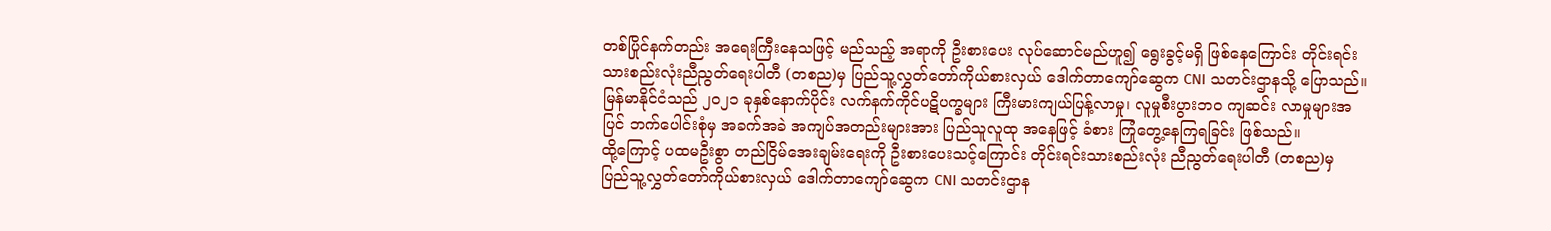တစ်ပြိုင်နက်တည်း အရေးကြီးနေသဖြင့် မည်သည့် အရာကို ဦးစားပေး လုပ်ဆောင်မည်ဟူ၍ ရွေးခွင့်မရှိ ဖြစ်နေကြောင်း တိုင်းရင်းသားစည်းလုံးညီညွတ်ရေးပါတီ (တစည)မှ ပြည်သူ့လွှတ်တော်ကိုယ်စားလှယ် ဒေါက်တာကျော်ဆွေက CNI သတင်းဌာနသို့ ပြောသည်။
မြန်မာနိုင်ငံသည် ၂၀၂၁ ခုနှစ်နောက်ပိုင်း လက်နက်ကိုင်ပဋိပက္ခများ ကြီးမားကျယ်ပြန့်လာမှု၊ လူမှုစီးပွားဘဝ ကျဆင်း လာမှုများအပြင် ဘက်ပေါင်းစုံမှ အခက်အခဲ အကျပ်အတည်းများအား ပြည်သူလူထု အနေဖြင့် ခံစား ကြုံတွေ့နေကြရခြင်း ဖြစ်သည်။
ထို့ကြောင့် ပထမဦးစွာ တည်ငြိမ်အေးချမ်းရေးကို ဦးစားပေးသင့်ကြောင်း တိုင်းရင်းသားစည်းလုံး ညီညွတ်ရေးပါတီ (တစည)မှ ပြည်သူ့လွှတ်တော်ကိုယ်စားလှယ် ဒေါက်တာကျော်ဆွေက CNI သတင်းဌာန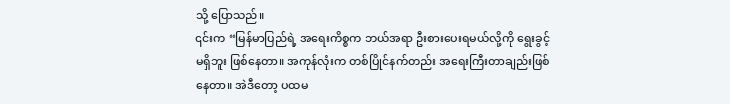သို့ ပြောသည်။
၎င်းက “မြန်မာပြည်ရဲ့ အရေးကိစ္စက ဘယ်အရာ ဦးစားပေးရမယ်လို့ကို ရွေးခွင့်မရှိဘူး ဖြစ်နေတာ။ အကုန်လုံးက တစ်ပြိုင်နက်တည်း အရေးကြီးတာချည်းဖြစ်နေတာ။ အဲဒီတော့ ပထမ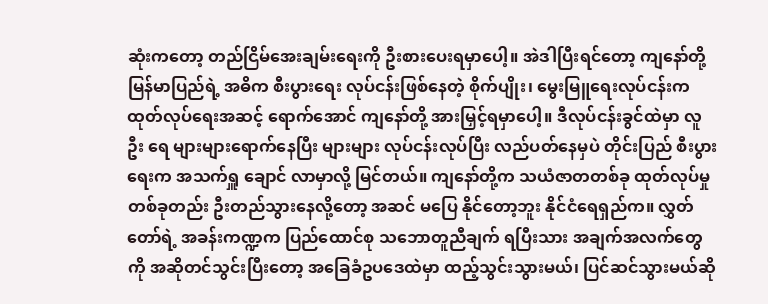ဆုံးကတော့ တည်ငြိမ်အေးချမ်းရေးကို ဦးစားပေးရမှာပေါ့။ အဲဒါပြီးရင်တော့ ကျနော်တို့ မြန်မာပြည်ရဲ့ အဓိက စီးပွားရေး လုပ်ငန်းဖြစ်နေတဲ့ စိုက်ပျိုး၊ မွေးမြူရေးလုပ်ငန်းက ထုတ်လုပ်ရေးအဆင့် ရောက်အောင် ကျနော်တို့ အားမြှင့်ရမှာပေါ့။ ဒီလုပ်ငန်းခွင်ထဲမှာ လူဦး ရေ များများရောက်နေပြီး များများ လုပ်ငန်းလုပ်ပြီး လည်ပတ်နေမှပဲ တိုင်းပြည် စီးပွားရေးက အသက်ရှူ ချောင် လာမှာလို့ မြင်တယ်။ ကျနော်တို့က သယံဇာတတစ်ခု ထုတ်လုပ်မှု တစ်ခုတည်း ဦးတည်သွားနေလို့တော့ အဆင် မပြေ နိုင်တော့ဘူး နိုင်ငံရေရှည်က။ လွှတ်တော်ရဲ့ အခန်းကဏ္ဍက ပြည်ထောင်စု သဘောတူညီချက် ရပြီးသား အချက်အလက်တွေကို အဆိုတင်သွင်းပြီးတော့ အခြေခံဥပဒေထဲမှာ ထည့်သွင်းသွားမယ်၊ ပြင်ဆင်သွားမယ်ဆို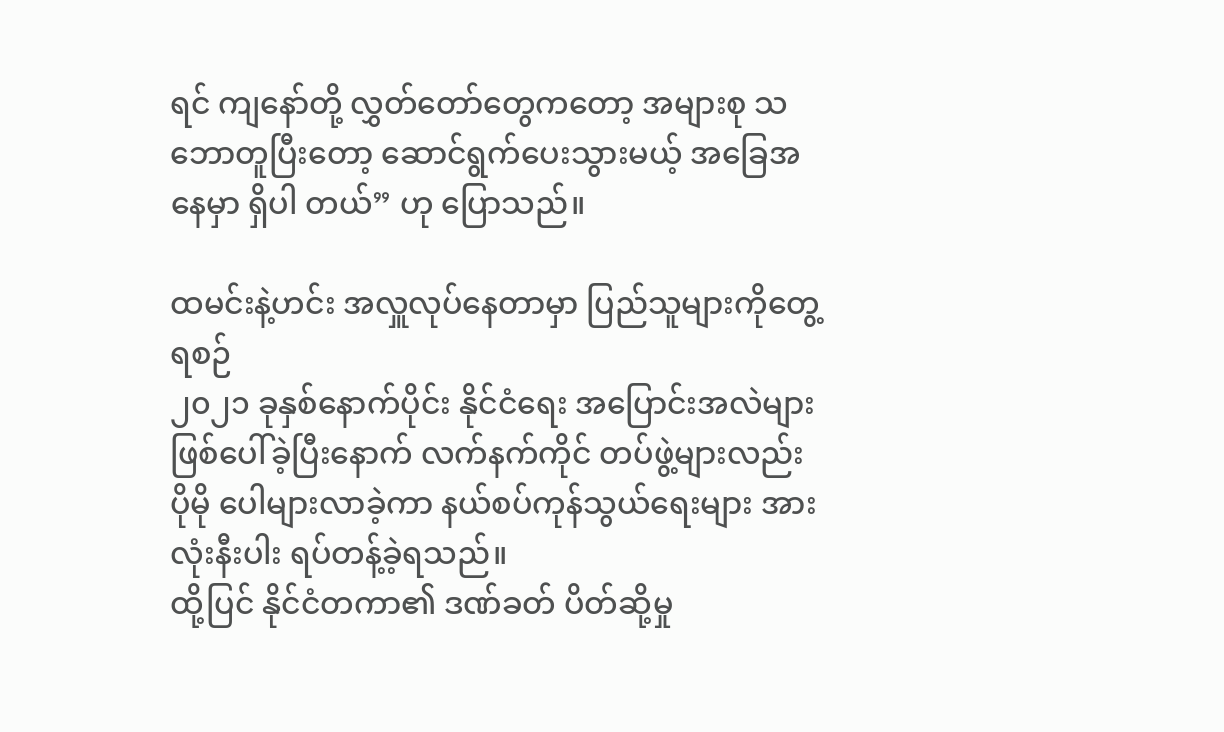ရင် ကျနော်တို့ လွှတ်တော်တွေကတော့ အများစု သဘောတူပြီးတော့ ဆောင်ရွက်ပေးသွားမယ့် အခြေအနေမှာ ရှိပါ တယ်” ဟု ပြောသည်။

ထမင်းနဲ့ဟင်း အလှူလုပ်နေတာမှာ ပြည်သူများကိုတွေ့ရစဉ်
၂၀၂၁ ခုနှစ်နောက်ပိုင်း နိုင်ငံရေး အပြောင်းအလဲများ ဖြစ်ပေါ်ခဲ့ပြီးနောက် လက်နက်ကိုင် တပ်ဖွဲ့များလည်း ပိုမို ပေါများလာခဲ့ကာ နယ်စပ်ကုန်သွယ်ရေးများ အားလုံးနီးပါး ရပ်တန့်ခဲ့ရသည်။
ထို့ပြင် နိုင်ငံတကာ၏ ဒဏ်ခတ် ပိတ်ဆို့မှု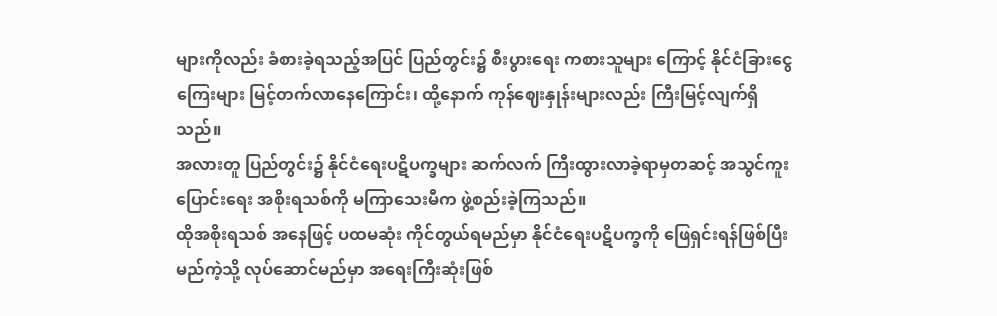များကိုလည်း ခံစားခဲ့ရသည့်အပြင် ပြည်တွင်း၌ စီးပွားရေး ကစားသူများ ကြောင့် နိုင်ငံခြားငွေကြေးများ မြင့်တက်လာနေကြောင်း၊ ထို့နောက် ကုန်ဈေးနှုန်းများလည်း ကြီးမြင့်လျက်ရှိသည်။
အလားတူ ပြည်တွင်း၌ နိုင်ငံရေးပဋိပက္ခများ ဆက်လက် ကြီးထွားလာခဲ့ရာမှတဆင့် အသွင်ကူးပြောင်းရေး အစိုးရသစ်ကို မကြာသေးမီက ဖွဲ့စည်းခဲ့ကြသည်။
ထိုအစိုးရသစ် အနေဖြင့် ပထမဆုံး ကိုင်တွယ်ရမည်မှာ နိုင်ငံရေးပဋိပက္ခကို ဖြေရှင်းရန်ဖြစ်ပြီး မည်ကဲ့သို့ လုပ်ဆောင်မည်မှာ အရေးကြီးဆုံးဖြစ်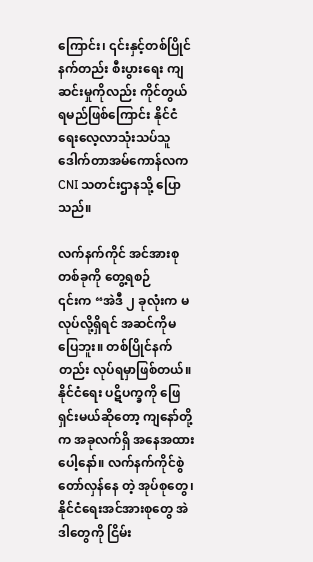ကြောင်း၊ ၎င်းနှင့်တစ်ပြိုင်နက်တည်း စီးပွားရေး ကျဆင်းမှုကိုလည်း ကိုင်တွယ်ရမည်ဖြစ်ကြောင်း နိုင်ငံရေးလေ့လာသုံးသပ်သူ ဒေါက်တာအမ်ကောန်လက CNI သတင်းဌာနသို့ ပြောသည်။

လက်နက်ကိုင် အင်အားစုတစ်ခုကို တွေ့ရစဉ်
၎င်းက “အဲဒီ ၂ ခုလုံးက မလုပ်လို့ရှိရင် အဆင်ကိုမပြေဘူး။ တစ်ပြိုင်နက်တည်း လုပ်ရမှာဖြစ်တယ်။ နိုင်ငံရေး ပဋိပက္ခကို ဖြေရှင်းမယ်ဆိုတော့ ကျနော်တို့က အခုလက်ရှိ အနေအထားပေါ့နော်။ လက်နက်ကိုင်စွဲ တော်လှန်နေ တဲ့ အုပ်စုတွေ၊ နိုင်ငံရေးအင်အားစုတွေ အဲဒါတွေကို ငြိမ်း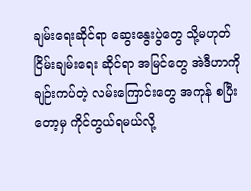ချမ်းရေးဆိုင်ရာ ဆွေးနွေးပွဲတွေ သို့မဟုတ် ငြိမ်းချမ်းရေး ဆိုင်ရာ အမြင်တွေ အဲဒီဟာကို ချဉ်းကပ်တဲ့ လမ်းကြောင်းတွေ အကုန် စပြီးတော့မှ ကိုင်တွယ်ရမယ်လို့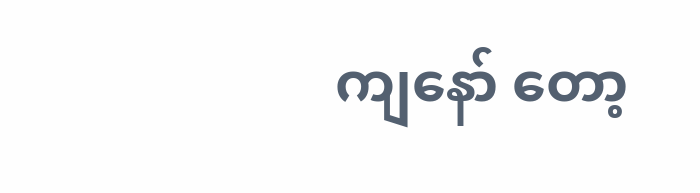ကျနော် တော့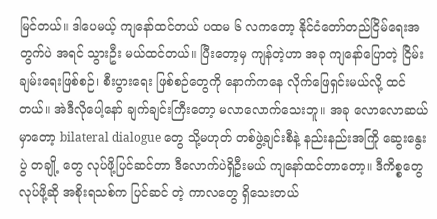မြင်တယ်။ ဒါပေမယ့် ကျနော်ထင်တယ် ပထမ ၆ လကတော့ နိုင်ငံတော်တည်ငြိမ်ရေးအတွက်ပဲ အရင် သွားဦး မယ်ထင်တယ်။ ပြီးတော့မှ ကျန်တဲ့ဟာ အခု ကျနော်ပြောတဲ့ ငြိမ်းချမ်းရေးဖြစ်စဉ်၊ စီးပွားရေး ဖြစ်စဉ်တွေကို နောက်ကနေ လိုက်ဖြေရှင်းမယ်လို့ ထင်တယ်။ အဲဒီလိုပေါ့နော် ချက်ချင်းကြီးတော့ မလာလောက်သေးဘူ။ အခု လောလောဆယ်မှာတော့ bilateral dialogue တွေ သို့မဟုတ် တစ်ဖွဲ့ချင်းစီနဲ့ နည်းနည်းအကြို ဆွေးနွေးပွဲ တချို့ တွေ လုပ်ဖို့ပြင်ဆင်တာ ဒီလောက်ပဲရှိဦးမယ် ကျနော်ထင်တာတော့။ ဒီကိစ္စတွေ လုပ်ဖို့ဆို အစိုးရသစ်က ပြင်ဆင် တဲ့ ကာလတွေ ရှိသေးတယ်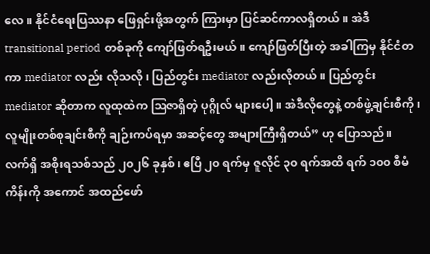လေ။ နိုင်ငံရေးပြဿနာ ဖြေရှင်းဖို့အတွက် ကြားမှာ ပြင်ဆင်ကာလရှိတယ်။ အဲဒီ transitional period တစ်ခုကို ကျော်ဖြတ်ရဦးမယ်။ ကျော်ဖြတ်ပြီးတဲ့ အခါကြမှ နိုင်ငံတကာ mediator လည်း လိုသလို၊ ပြည်တွင်း mediator လည်းလိုတယ်။ ပြည်တွင်း mediator ဆိုတာက လူထုထဲက ဩဇာရှိတဲ့ ပုဂ္ဂိုလ် များပေါ့။ အဲဒီလိုတွေနဲ့ တစ်ဖွဲ့ချင်းစီကို၊ လူမျိုးတစ်စုချင်းစီကို ချဉ်းကပ်ရမှာ အဆင့်တွေ အများကြီးရှိတယ်” ဟု ပြောသည်။
လက်ရှိ အစိုးရသစ်သည် ၂၀၂၆ ခုနှစ်၊ ဧပြီ ၂၀ ရက်မှ ဇူလိုင် ၃၀ ရက်အထိ ရက် ၁၀၀ စီမံကိန်းကို အကောင် အထည်ဖော်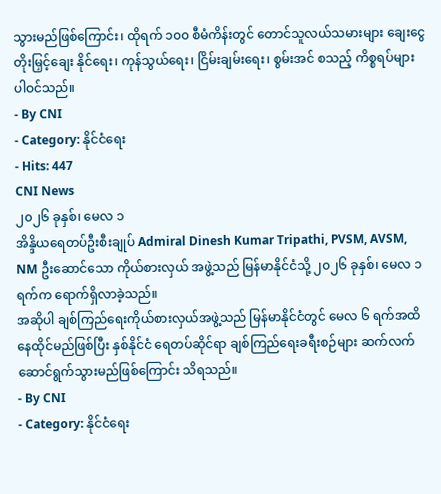သွားမည်ဖြစ်ကြောင်း၊ ထိုရက် ၁၀၀ စီမံကိန်းတွင် တောင်သူလယ်သမားများ ချေးငွေ တိုးမြှင့်ချေး နိုင်ရေး၊ ကုန်သွယ်ရေး၊ ငြိမ်းချမ်းရေး၊ စွမ်းအင် စသည့် ကိစ္စရပ်များ ပါဝင်သည်။
- By CNI
- Category: နိုင်ငံရေး
- Hits: 447
CNI News
၂၀၂၆ ခုနှစ်၊ မေလ ၁
အိန္ဒိယရေတပ်ဦးစီးချုပ် Admiral Dinesh Kumar Tripathi, PVSM, AVSM, NM ဦးဆောင်သော ကိုယ်စားလှယ် အဖွဲ့သည် မြန်မာနိုင်ငံသို့ ၂၀၂၆ ခုနှစ်၊ မေလ ၁ ရက်က ရောက်ရှိလာခဲ့သည်။
အဆိုပါ ချစ်ကြည်ရေးကိုယ်စားလှယ်အဖွဲ့သည် မြန်မာနိုင်ငံတွင် မေလ ၆ ရက်အထိ နေထိုင်မည်ဖြစ်ပြီး နှစ်နိုင်ငံ ရေတပ်ဆိုင်ရာ ချစ်ကြည်ရေးခရီးစဉ်များ ဆက်လက် ဆောင်ရွက်သွားမည်ဖြစ်ကြောင်း သိရသည်။
- By CNI
- Category: နိုင်ငံရေး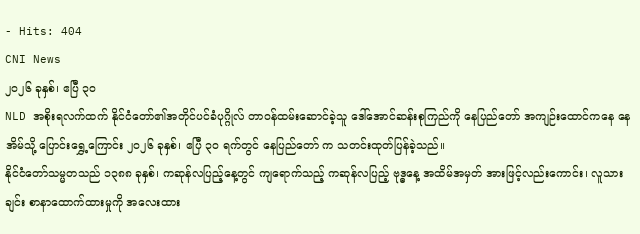- Hits: 404
CNI News
၂၀၂၆ ခုနှစ်၊ ဧပြီ ၃၀
NLD အစိုးရလက်ထက် နိုင်ငံတော်၏အတိုင်ပင်ခံပုဂ္ဂိုလ် တာဝန်ထမ်းဆောင်ခဲ့သူ ဒေါ်အောင်ဆန်းစုကြည်ကို နေပြည်တော် အကျဉ်းထောင်ကနေ နေအိမ်သို့ ပြောင်းရွှေ့ကြောင်း ၂၀၂၆ ခုနှစ်၊ ဧပြီ ၃၀ ရက်တွင် နေပြည်တော် က သတင်းထုတ်ပြန်ခဲ့သည်။
နိုင်ငံတော်သမ္မတသည် ၁၃၈၈ ခုနှစ်၊ ကဆုန်လပြည့်နေ့တွင် ကျရောက်သည့် ကဆုန်လပြည့် ဗုဒ္ဓနေ့ အထိမ်အမှတ် အားဖြင့်လည်းကောင်း၊ လူသားချင်း စာနာထောက်ထားမှုကို အလေးထား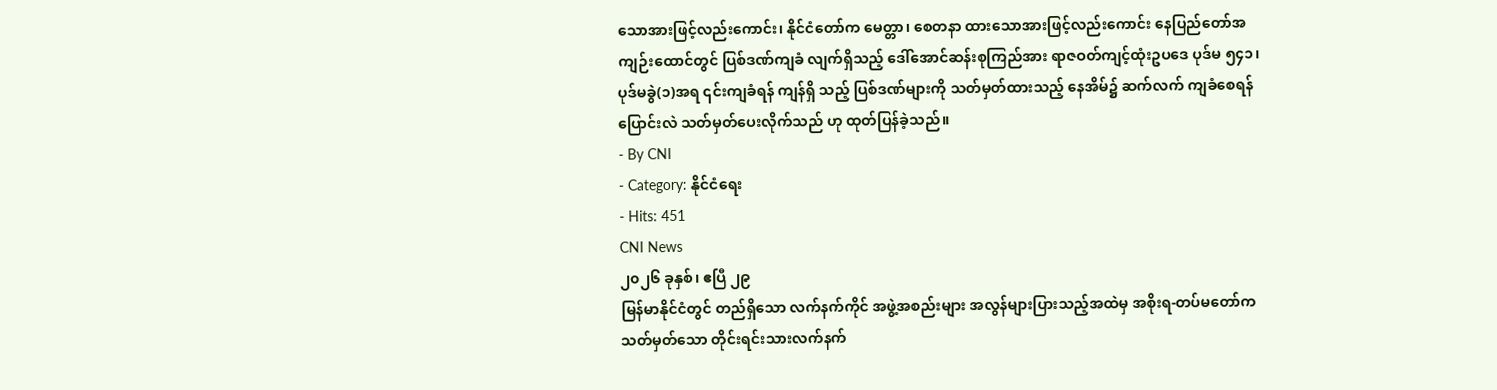သောအားဖြင့်လည်းကောင်း၊ နိုင်ငံတော်က မေတ္တာ၊ စေတနာ ထားသောအားဖြင့်လည်းကောင်း နေပြည်တော်အကျဉ်းထောင်တွင် ပြစ်ဒဏ်ကျခံ လျက်ရှိသည့် ဒေါ်အောင်ဆန်းစုကြည်အား ရာဇဝတ်ကျင့်ထုံးဥပဒေ ပုဒ်မ ၅၄၁၊ ပုဒ်မခွဲ(၁)အရ ၎င်းကျခံရန် ကျန်ရှိ သည့် ပြစ်ဒဏ်များကို သတ်မှတ်ထားသည့် နေအိမ်၌ ဆက်လက် ကျခံစေရန် ပြောင်းလဲ သတ်မှတ်ပေးလိုက်သည် ဟု ထုတ်ပြန်ခဲ့သည်။
- By CNI
- Category: နိုင်ငံရေး
- Hits: 451
CNI News
၂၀၂၆ ခုနှစ်၊ ဧပြီ ၂၉
မြန်မာနိုင်ငံတွင် တည်ရှိသော လက်နက်ကိုင် အဖွဲ့အစည်းများ အလွန်များပြားသည့်အထဲမှ အစိုးရ-တပ်မတော်က သတ်မှတ်သော တိုင်းရင်းသားလက်နက်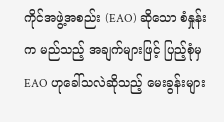ကိုင်အဖွဲ့အစည်း (EAO) ဆိုသော စံနှုန်းက မည်သည့် အချက်များဖြင့် ပြည့်စုံမှ EAO ဟုခေါ်သလဲဆိုသည့် မေးခွန်းများ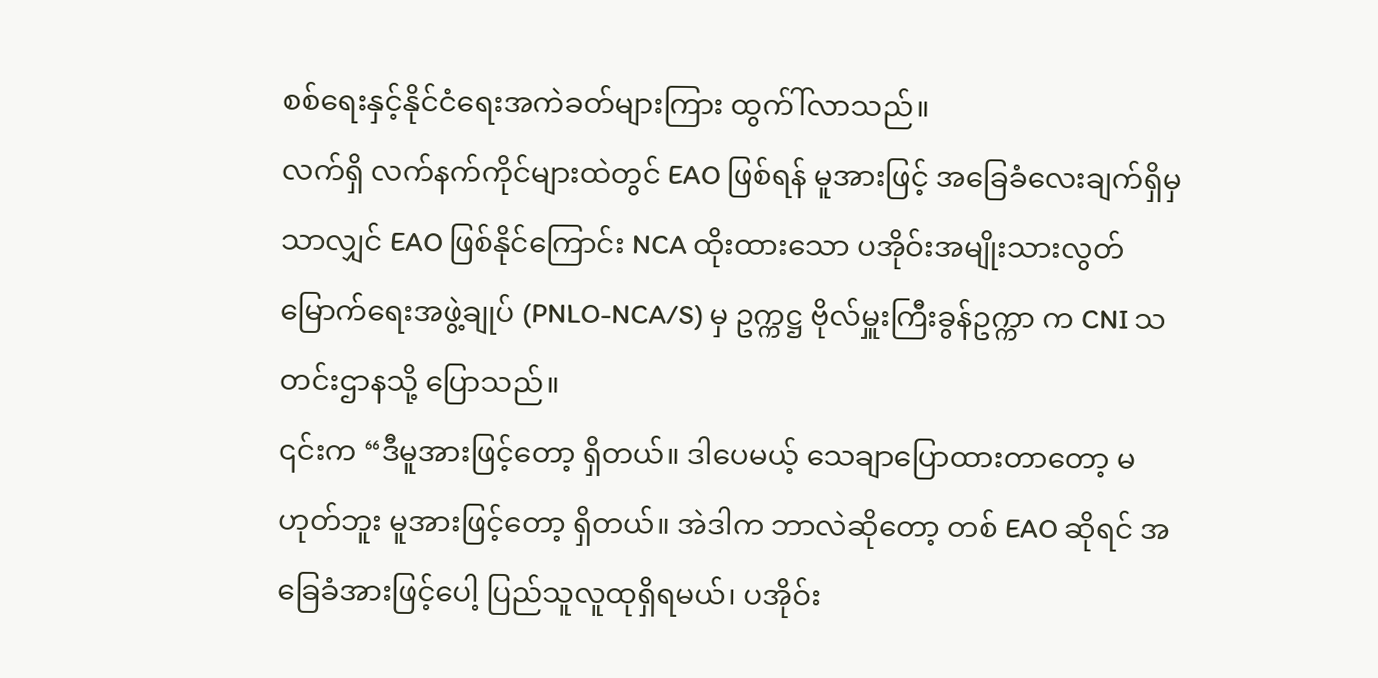စစ်ရေးနှင့်နိုင်ငံရေးအကဲခတ်များကြား ထွက်ါ်လာသည်။
လက်ရှိ လက်နက်ကိုင်များထဲတွင် EAO ဖြစ်ရန် မူအားဖြင့် အခြေခံလေးချက်ရှိမှသာလျှင် EAO ဖြစ်နိုင်ကြောင်း NCA ထိုးထားသော ပအိုဝ်းအမျိုးသားလွတ်မြောက်ရေးအဖွဲ့ချုပ် (PNLO-NCA/S) မှ ဥက္ကဋ္ဌ ဗိုလ်မှူးကြီးခွန်ဥက္ကာ က CNI သတင်းဌာနသို့ ပြောသည်။
၎င်းက “ဒီမူအားဖြင့်တော့ ရှိတယ်။ ဒါပေမယ့် သေချာပြောထားတာတော့ မဟုတ်ဘူး မူအားဖြင့်တော့ ရှိတယ်။ အဲဒါက ဘာလဲဆိုတော့ တစ် EAO ဆိုရင် အခြေခံအားဖြင့်ပေါ့ ပြည်သူလူထုရှိရမယ်၊ ပအိုဝ်း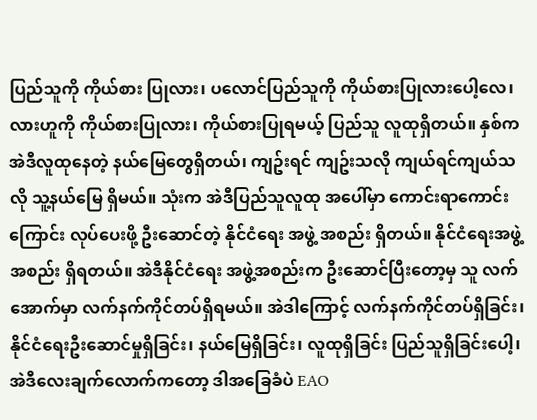ပြည်သူကို ကိုယ်စား ပြုလား၊ ပလောင်ပြည်သူကို ကိုယ်စားပြုလားပေါ့လေ၊ လားဟူကို ကိုယ်စားပြုလား၊ ကိုယ်စားပြုရမယ့် ပြည်သူ လူထုရှိတယ်။ နှစ်က အဲဒီလူထုနေတဲ့ နယ်မြေတွေရှိတယ်၊ ကျဥ်းရင် ကျဥ်းသလို ကျယ်ရင်ကျယ်သလို သူ့နယ်မြေ ရှိမယ်။ သုံးက အဲဒီပြည်သူလူထု အပေါ်မှာ ကောင်းရာကောင်းကြောင်း လုပ်ပေးဖို့ ဦးဆောင်တဲ့ နိုင်ငံရေး အဖွဲ့ အစည်း ရှိတယ်။ နိုင်ငံရေးအဖွဲ့အစည်း ရှိရတယ်။ အဲဒီနိုင်ငံရေး အဖွဲ့အစည်းက ဦးဆောင်ပြီးတော့မှ သူ လက်အောက်မှာ လက်နက်ကိုင်တပ်ရှိရမယ်။ အဲဒါကြောင့် လက်နက်ကိုင်တပ်ရှိခြင်း၊ နိုင်ငံရေးဦးဆောင်မှုရှိခြင်း၊ နယ်မြေရှိခြင်း၊ လူထုရှိခြင်း ပြည်သူရှိခြင်းပေါ့၊ အဲဒီလေးချက်လောက်ကတော့ ဒါအခြေခံပဲ EAO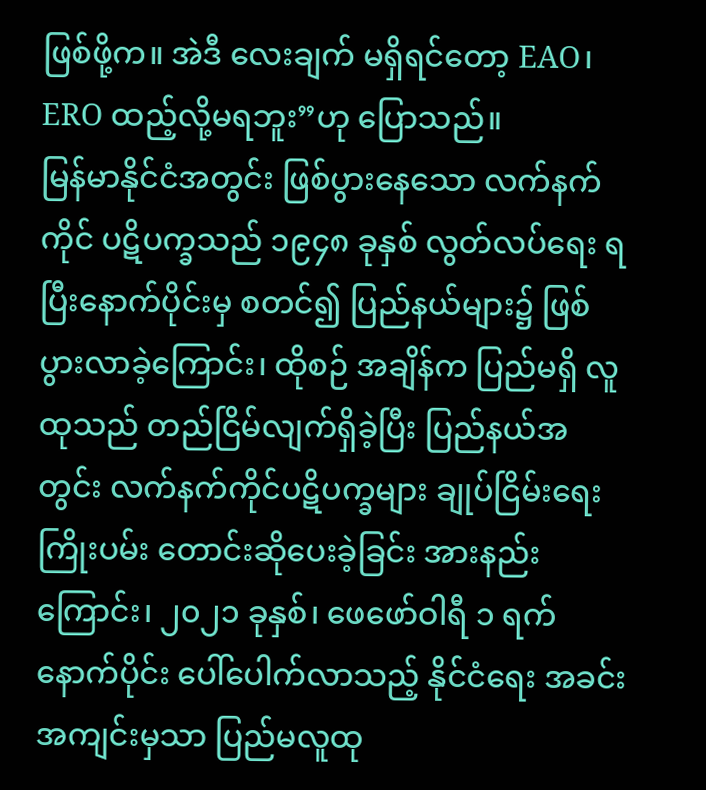ဖြစ်ဖို့က။ အဲဒီ လေးချက် မရှိရင်တော့ EAO၊ ERO ထည့်လို့မရဘူး”ဟု ပြောသည်။
မြန်မာနိုင်ငံအတွင်း ဖြစ်ပွားနေသော လက်နက်ကိုင် ပဋိပက္ခသည် ၁၉၄၈ ခုနှစ် လွတ်လပ်ရေး ရပြီးနောက်ပိုင်းမှ စတင်၍ ပြည်နယ်များ၌ ဖြစ်ပွားလာခဲ့ကြောင်း၊ ထိုစဉ် အချိန်က ပြည်မရှိ လူထုသည် တည်ငြိမ်လျက်ရှိခဲ့ပြီး ပြည်နယ်အတွင်း လက်နက်ကိုင်ပဋိပက္ခများ ချုပ်ငြိမ်းရေး ကြိုးပမ်း တောင်းဆိုပေးခဲ့ခြင်း အားနည်းကြောင်း၊ ၂၀၂၁ ခုနှစ်၊ ဖေဖော်ဝါရီ ၁ ရက် နောက်ပိုင်း ပေါ်ပေါက်လာသည့် နိုင်ငံရေး အခင်းအကျင်းမှသာ ပြည်မလူထု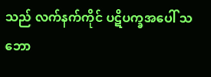သည် လက်နက်ကိုင် ပဋိပက္ခအပေါ် သဘော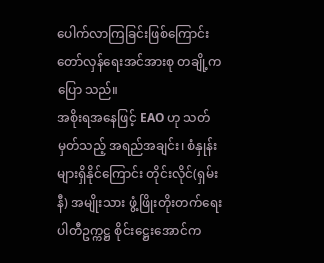ပေါက်လာကြခြင်းဖြစ်ကြောင်း တော်လှန်ရေးအင်အားစု တချို့က ပြော သည်။
အစိုးရအနေဖြင့် EAO ဟု သတ်မှတ်သည့် အရည်အချင်း၊ စံနှုန်းများရှိနိုင်ကြောင်း တိုင်းလိုင်(ရှမ်းနီ) အမျိုးသား ဖွံ့ဖြိုးတိုးတက်ရေးပါတီဥက္ကဋ္ဌ စိုင်းဋ္ဌေးအောင်က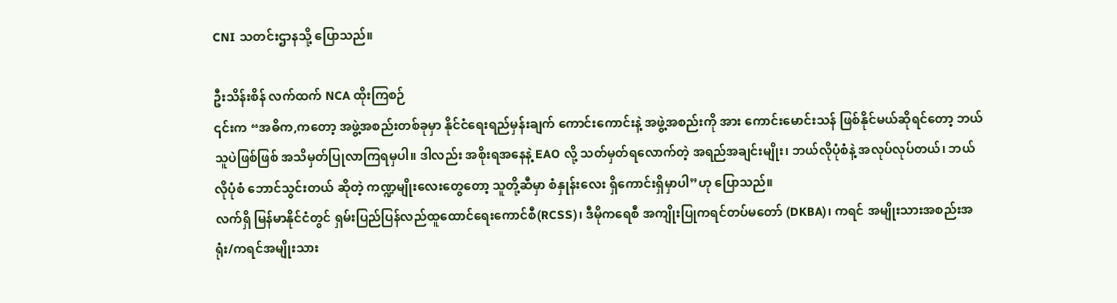CNI သတင်းဌာနသို့ ပြောသည်။

ဦးသိန်းစိန် လက်ထက် NCA ထိုးကြစဉ်
၎င်းက “အဓိက,ကတော့ အဖွဲ့အစည်းတစ်ခုမှာ နိုင်ငံရေးရည်မှန်းချက် ကောင်းကောင်းနဲ့ အဖွဲ့အစည်းကို အား ကောင်းမောင်းသန် ဖြစ်နိုင်မယ်ဆိုရင်တော့ ဘယ်သူပဲဖြစ်ဖြစ် အသိမှတ်ပြုလာကြရမှပါ။ ဒါလည်း အစိုးရအနေနဲ့ EAO လို့ သတ်မှတ်ရလောက်တဲ့ အရည်အချင်းမျိုး၊ ဘယ်လိုပုံစံနဲ့ အလုပ်လုပ်တယ်၊ ဘယ်လိုပုံစံ ဘောင်သွင်းတယ် ဆိုတဲ့ ကဏ္ဍမျိုးလေးတွေတော့ သူတို့ဆီမှာ စံနှုန်းလေး ရှိကောင်းရှိမှာပါ”ဟု ပြောသည်။
လက်ရှိ မြန်မာနိုင်ငံတွင် ရှမ်းပြည်ပြန်လည်ထူထောင်ရေးကောင်စီ(RCSS)၊ ဒီမိုကရေစီ အကျိုးပြုကရင်တပ်မတော် (DKBA)၊ ကရင် အမျိုးသားအစည်းအရုံး/ကရင်အမျိုးသား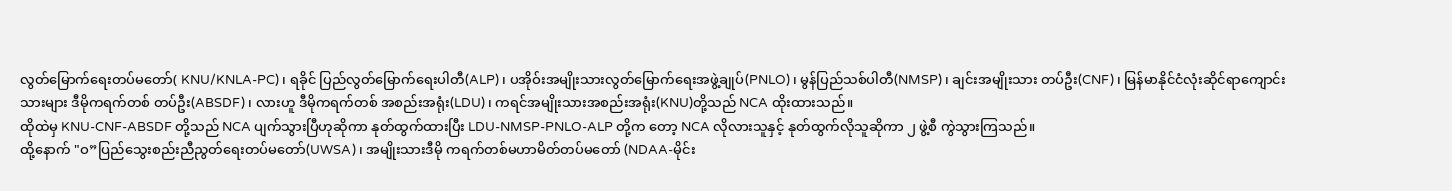လွတ်မြောက်ရေးတပ်မတော်( KNU/KNLA-PC)၊ ရခိုင် ပြည်လွတ်မြောက်ရေးပါတီ(ALP)၊ ပအိုဝ်းအမျိုးသားလွတ်မြောက်ရေးအဖွဲ့ချုပ်(PNLO)၊ မွန်ပြည်သစ်ပါတီ(NMSP)၊ ချင်းအမျိုးသား တပ်ဦး(CNF)၊ မြန်မာနိုင်ငံလုံးဆိုင်ရာကျောင်းသားများ ဒီမိုကရက်တစ် တပ်ဦး(ABSDF)၊ လားဟူ ဒီမိုကရက်တစ် အစည်းအရုံး(LDU)၊ ကရင်အမျိုးသားအစည်းအရုံး(KNU)တို့သည် NCA ထိုးထားသည်။
ထိုထဲမှ KNU-CNF-ABSDF တို့သည် NCA ပျက်သွားပြီဟုဆိုကာ နုတ်ထွက်ထားပြီး LDU-NMSP-PNLO-ALP တို့က တော့ NCA လိုလားသူနှင့် နုတ်ထွက်လိုသူဆိုကာ ၂ ဖွဲ့စီ ကွဲသွားကြသည်။
ထို့နောက် "ဝ”ပြည်သွေးစည်းညီညွတ်ရေးတပ်မတော်(UWSA)၊ အမျိုးသားဒီမို ကရက်တစ်မဟာမိတ်တပ်မတော် (NDAA-မိုင်း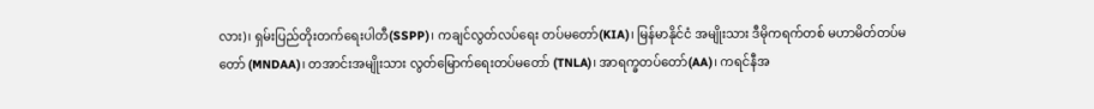လား)၊ ရှမ်းပြည်တိုးတက်ရေးပါတီ(SSPP)၊ ကချင်လွတ်လပ်ရေး တပ်မတော်(KIA)၊ မြန်မာနိုင်ငံ အမျိုးသား ဒီမိုကရက်တစ် မဟာမိတ်တပ်မတော် (MNDAA)၊ တအာင်းအမျိုးသား လွတ်မြောက်ရေးတပ်မတော် (TNLA)၊ အာရက္ခတပ်တော်(AA)၊ ကရင်နီအ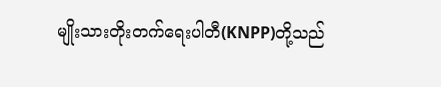မျိုးသားတိုးတက်ရေးပါတီ(KNPP)တို့သည်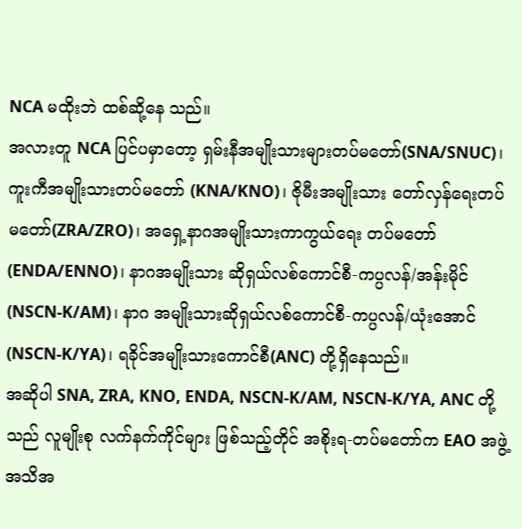NCA မထိုးဘဲ ထစ်ဆို့နေ သည်။
အလားတူ NCA ပြင်ပမှာတော့ ရှမ်းနီအမျိုးသားများတပ်မတော်(SNA/SNUC)၊ ကူးကီအမျိုးသားတပ်မတော် (KNA/KNO)၊ ဇိုမီးအမျိုးသား တော်လှန်ရေးတပ်မတော်(ZRA/ZRO)၊ အရှေ့နာဂအမျိုးသားကာကွယ်ရေး တပ်မတော် (ENDA/ENNO)၊ နာဂအမျိုးသား ဆိုရှယ်လစ်ကောင်စီ-ကပ္ပလန်/အန်းမိုင်(NSCN-K/AM)၊ နာဂ အမျိုးသားဆိုရှယ်လစ်ကောင်စီ-ကပ္ပလန်/ယုံးအောင် (NSCN-K/YA)၊ ရခိုင်အမျိုးသားကောင်စီ(ANC) တို့ရှိနေသည်။
အဆိုပါ SNA, ZRA, KNO, ENDA, NSCN-K/AM, NSCN-K/YA, ANC တို့သည် လူမျိုးစု လက်နက်ကိုင်များ ဖြစ်သည့်တိုင် အစိုးရ-တပ်မတော်က EAO အဖွဲ့ အသိအ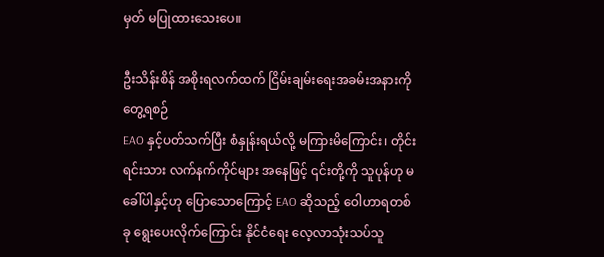မှတ် မပြုထားသေးပေ။

ဦးသိန်းစိန် အစိုးရလက်ထက် ငြိမ်းချမ်းရေးအခမ်းအနားကို တွေ့ရစဉ်
EAO နှင့်ပတ်သက်ပြီး စံနှုန်းရယ်လို့ မကြားမိကြောင်း၊ တိုင်းရင်းသား လက်နက်ကိုင်များ အနေဖြင့် ၎င်းတို့ကို သူပုန်ဟု မခေါ်ပါနှင့်ဟု ပြောသောကြောင့် EAO ဆိုသည့် ဝေါဟာရတစ်ခု ရွေးပေးလိုက်ကြောင်း နိုင်ငံရေး လေ့လာသုံးသပ်သူ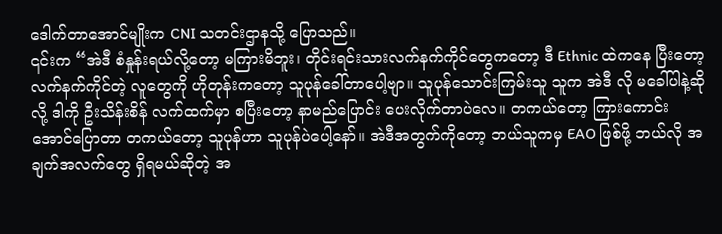ဒေါက်တာအောင်မျိုးက CNI သတင်းဌာနသို့ ပြောသည်။
၎င်းက “အဲဒီ စံနှုန်းရယ်လို့တော့ မကြားမိဘူး၊ တိုင်းရင်းသားလက်နက်ကိုင်တွေကတော့ ဒီ Ethnic ထဲကနေ ပြီးတော့ လက်နက်ကိုင်တဲ့ လူတွေကို ဟိုတုန်းကတော့ သူပုန်ခေါ်တာပေါ့ဗျာ။ သူပုန်သောင်းကြမ်းသူ သူက အဲဒီ လို မခေါ်ပါနဲ့ဆိုလို့ ဒါကို ဦးသိန်းစိန် လက်ထက်မှာ စပြီးတော့ နာမည်ပြောင်း ပေးလိုက်တာပဲလေ။ တကယ်တော့ ကြားကောင်းအောင်ပြောတာ တကယ်တော့ သူပုန်ဟာ သူပုန်ပဲပေါ့နော်။ အဲဒီအတွက်ကိုတော့ ဘယ်သူကမှ EAO ဖြစ်ဖို့ ဘယ်လို အချက်အလက်တွေ ရှိရမယ်ဆိုတဲ့ အ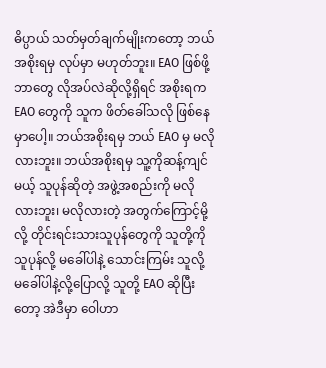ဓိပ္ပာယ် သတ်မှတ်ချက်မျိုးကတော့ ဘယ်အစိုးရမှ လုပ်မှာ မဟုတ်ဘူး။ EAO ဖြစ်ဖို့ ဘာတွေ လိုအပ်လဲဆိုလို့ရှိရင် အစိုးရက EAO တွေကို သူက ဖိတ်ခေါ်သလို ဖြစ်နေမှာပေါ့။ ဘယ်အစိုးရမှ ဘယ် EAO မှ မလိုလားဘူး။ ဘယ်အစိုးရမှ သူ့ကိုဆန့်ကျင်မယ့် သူပုန်ဆိုတဲ့ အဖွဲ့အစည်းကို မလို လားဘူး၊ မလိုလားတဲ့ အတွက်ကြောင့်မို့လို့ တိုင်းရင်းသားသူပုန်တွေကို သူတို့ကို သူပုန်လို့ မခေါ်ပါနဲ့ သောင်းကြမ်း သူလို့ မခေါ်ပါနဲ့လို့ပြောလို့ သူတို့ EAO ဆိုပြီးတော့ အဲဒီမှာ ဝေါဟာ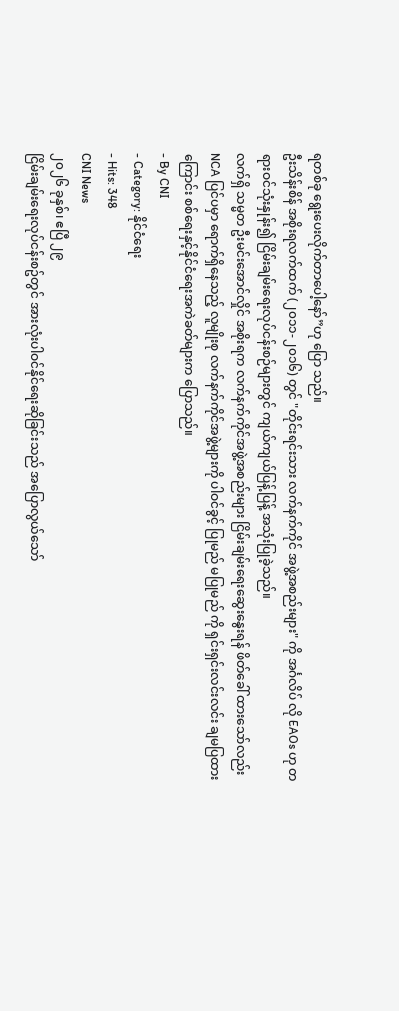ရတစ်ခု ရွေးပေးလိုက်တာပေါ့နော်”ဟု ပြော သည်။
ဦးသိန်းစိန် အစိုးရလက်ထက် (၂၀၁၁-၂၀၁၆) တွင် "တိုင်းရင်းသား လက်နက်ကိုင် အဖွဲ့အစည်းများ" ကို အင်္ဂလိပ် လို EAOs ဟု တရားဝင်သုံးနှုန်း၍ ငြိမ်းချမ်းရေးလုပ်ငန်းစဉ်များတွင် ကျယ်ကျယ်ပြန့်ပြန့် အသုံးပြုခဲ့သည်။
လက်ရှိ သမ္မတ ဦးမင်းအောင်လှိုင် အစိုးရက လက်နက်ကိုင်အဖွဲ့အစည်းများ ငြိမ်းချမ်းရေးဆွေးနွေးရန် ဖိတ်ခေါ် ထားသော်လည်း NCA ပြင်ပမှာ ရောက်ရှိနေသည့် လူမျိုးစု လက်နက်ကိုင်အဖွဲ့များကို ပါဝင်ခွင့် ပြုမည် မပြုမည် ကို ရှင်းရှင်းလင်းလင်း ချမပြထားကြောင်း စစ်ရေးနှင့်နိုင်ငံရေးအကဲခတ်များက ပြောသည်။
- By CNI
- Category: နိုင်ငံရေး
- Hits: 348
CNI News
၂၀၂၆ ခုနှစ်၊ ဧပြီ ၂၉
ငြိမ်းချမ်းရေးလုပ်ငန်းစဥ်တွင် အားလုံးပါဝင်နိုင်ရေးဆိုခြင်းသည် အပြောလွယ်သော်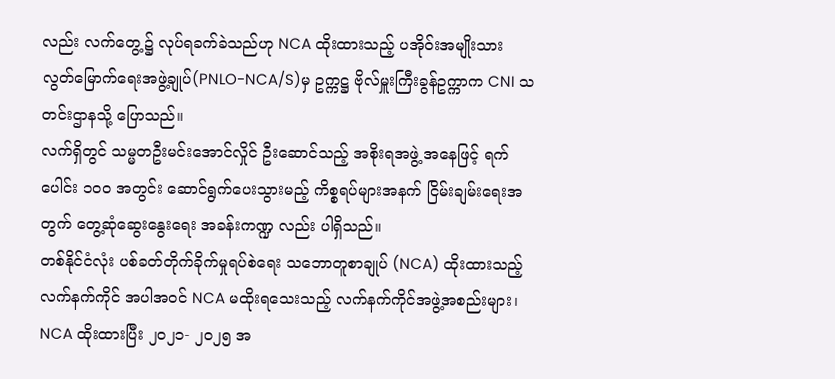လည်း လက်တွေ့၌ လုပ်ရခက်ခဲသည်ဟု NCA ထိုးထားသည့် ပအိုဝ်းအမျိုးသား လွတ်မြောက်ရေးအဖွဲ့ချုပ်(PNLO-NCA/S)မှ ဥက္ကဋ္ဌ ဗိုလ်မှူးကြီးခွန်ဥက္ကာက CNI သတင်းဌာနသို့ ပြောသည်။
လက်ရှိတွင် သမ္မတဦးမင်းအောင်လှိုင် ဦးဆောင်သည့် အစိုးရအဖွဲ့ အနေဖြင့် ရက်ပေါင်း ၁၀၀ အတွင်း ဆောင်ရွက်ပေးသွားမည့် ကိစ္စရပ်များအနက် ငြိမ်းချမ်းရေးအတွက် တွေ့ဆုံဆွေးနွေးရေး အခန်းကဏ္ဍ လည်း ပါရှိသည်။
တစ်နိုင်ငံလုံး ပစ်ခတ်တိုက်ခိုက်မှုရပ်စဲရေး သဘောတူစာချုပ် (NCA) ထိုးထားသည့် လက်နက်ကိုင် အပါအဝင် NCA မထိုးရသေးသည့် လက်နက်ကိုင်အဖွဲ့အစည်းများ၊ NCA ထိုးထားပြီး ၂၀၂၁- ၂၀၂၅ အ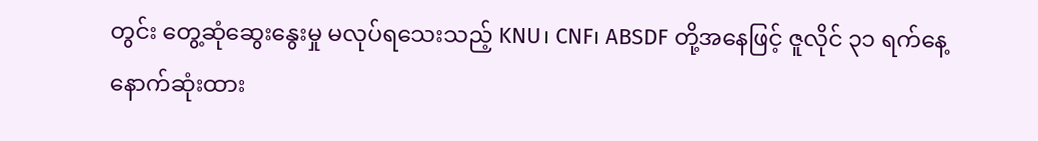တွင်း တွေ့ဆုံဆွေးနွေးမှု မလုပ်ရသေးသည့် KNU၊ CNF၊ ABSDF တို့အနေဖြင့် ဇူလိုင် ၃၁ ရက်နေ့ နောက်ဆုံးထား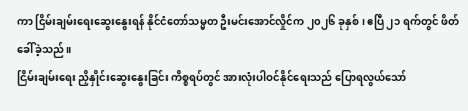ကာ ငြိမ်းချမ်းရေးဆွေးနွေးရန် နိုင်ငံတော်သမ္မတ ဦးမင်းအောင်လှိုင်က ၂၀၂၆ ခုနှစ်၊ ဧပြီ ၂၁ ရက်တွင် ဖိတ်ခေါ်ခဲ့သည်။
ငြိမ်းချမ်းရေး ညှိနှိုင်းဆွေးနွေးခြင်း ကိစ္စရပ်တွင် အားလုံးပါဝင်နိုင်ရေးသည် ပြောရလွယ်သော်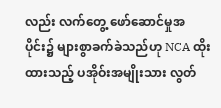လည်း လက်တွေ့ ဖော်ဆောင်မှုအပိုင်း၌ များစွာခက်ခဲသည်ဟု NCA ထိုးထားသည့် ပအိုဝ်းအမျိုးသား လွတ်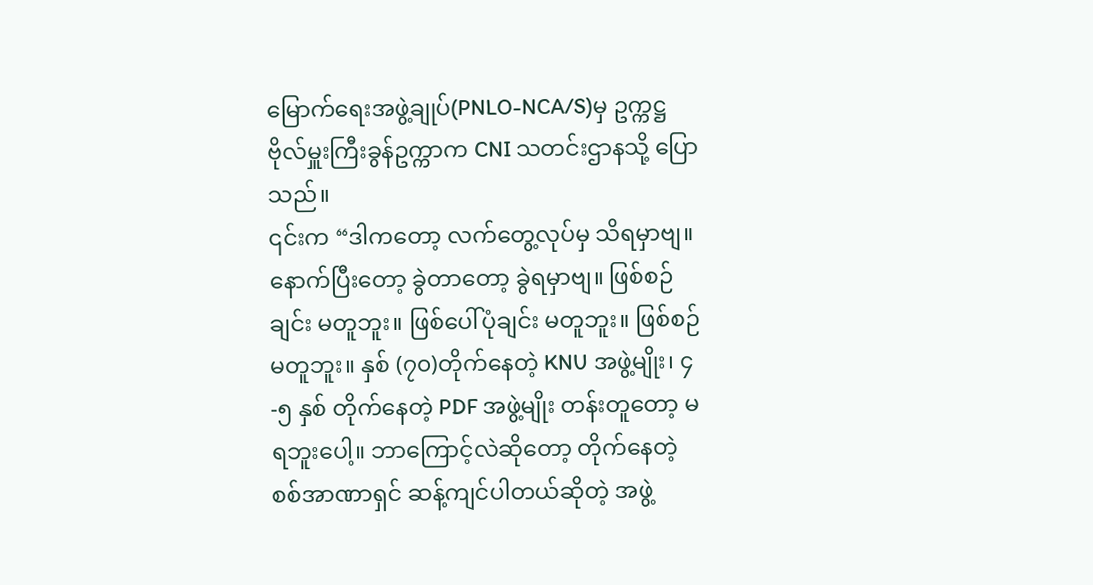မြောက်ရေးအဖွဲ့ချုပ်(PNLO-NCA/S)မှ ဥက္ကဋ္ဌ ဗိုလ်မှူးကြီးခွန်ဥက္ကာက CNI သတင်းဌာနသို့ ပြောသည်။
၎င်းက “ဒါကတော့ လက်တွေ့လုပ်မှ သိရမှာဗျ။ နောက်ပြီးတော့ ခွဲတာတော့ ခွဲရမှာဗျ။ ဖြစ်စဉ်ချင်း မတူဘူး။ ဖြစ်ပေါ်ပုံချင်း မတူဘူး။ ဖြစ်စဉ်မတူဘူး။ နှစ် (၇၀)တိုက်နေတဲ့ KNU အဖွဲ့မျိုး၊ ၄-၅ နှစ် တိုက်နေတဲ့ PDF အဖွဲ့မျိုး တန်းတူတော့ မရဘူးပေါ့။ ဘာကြောင့်လဲဆိုတော့ တိုက်နေတဲ့ စစ်အာဏာရှင် ဆန့်ကျင်ပါတယ်ဆိုတဲ့ အဖွဲ့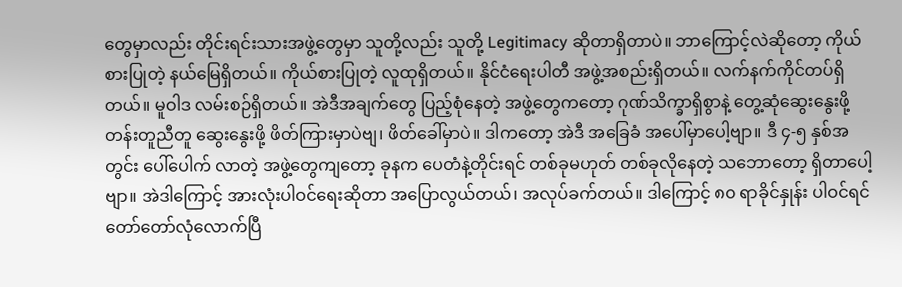တွေမှာလည်း တိုင်းရင်းသားအဖွဲ့တွေမှာ သူတို့လည်း သူတို့ Legitimacy ဆိုတာရှိတာပဲ။ ဘာကြောင့်လဲဆိုတော့ ကိုယ်စားပြုတဲ့ နယ်မြေရှိတယ်။ ကိုယ်စားပြုတဲ့ လူထုရှိတယ်။ နိုင်ငံရေးပါတီ အဖွဲ့အစည်းရှိတယ်။ လက်နက်ကိုင်တပ်ရှိတယ်။ မူဝါဒ လမ်းစဉ်ရှိတယ်။ အဲဒီအချက်တွေ ပြည့်စုံနေတဲ့ အဖွဲ့တွေကတော့ ဂုဏ်သိက္ခာရှိစွာနဲ့ တွေ့ဆုံဆွေးနွေးဖို့ တန်းတူညီတူ ဆွေးနွေးဖို့ ဖိတ်ကြားမှာပဲဗျ၊ ဖိတ်ခေါ်မှာပဲ။ ဒါကတော့ အဲဒီ အခြေခံ အပေါ်မှာပေါ့ဗျာ။ ဒီ ၄-၅ နှစ်အတွင်း ပေါ်ပေါက် လာတဲ့ အဖွဲ့တွေကျတော့ ခုနက ပေတံနဲ့တိုင်းရင် တစ်ခုမဟုတ် တစ်ခုလိုနေတဲ့ သဘောတော့ ရှိတာပေါ့ ဗျာ။ အဲဒါကြောင့် အားလုံးပါဝင်ရေးဆိုတာ အပြောလွယ်တယ်၊ အလုပ်ခက်တယ်။ ဒါကြောင့် ၈၀ ရာခိုင်နှုန်း ပါဝင်ရင် တော်တော်လုံလောက်ပြီ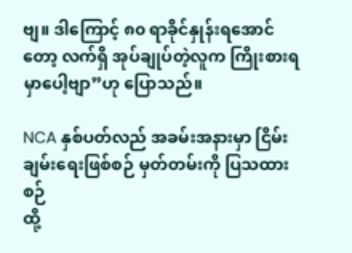ဗျ။ ဒါကြောင့် ၈၀ ရာခိုင်နှုန်းရအောင်တော့ လက်ရှိ အုပ်ချုပ်တဲ့လူက ကြိုးစားရမှာပေါ့ဗျာ”ဟု ပြောသည်။

NCA နှစ်ပတ်လည် အခမ်းအနားမှာ ငြိမ်းချမ်းရေးဖြစ်စဉ် မှတ်တမ်းကို ပြသထားစဉ်
ထို့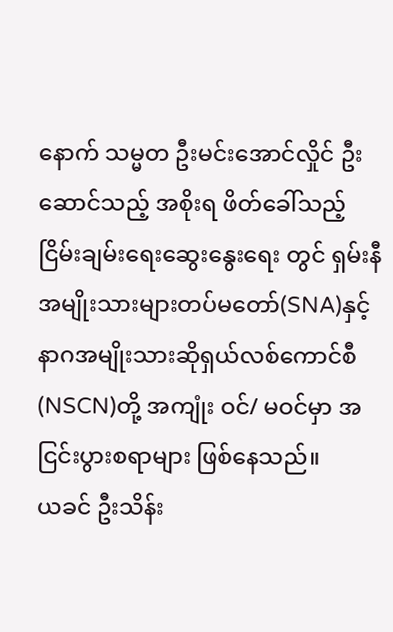နောက် သမ္မတ ဦးမင်းအောင်လှိုင် ဦးဆောင်သည့် အစိုးရ ဖိတ်ခေါ်သည့် ငြိမ်းချမ်းရေးဆွေးနွေးရေး တွင် ရှမ်းနီအမျိုးသားများတပ်မတော်(SNA)နှင့် နာဂအမျိုးသားဆိုရှယ်လစ်ကောင်စီ(NSCN)တို့ အကျုံး ဝင်/ မဝင်မှာ အငြင်းပွားစရာများ ဖြစ်နေသည်။
ယခင် ဦးသိန်း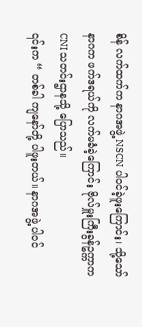စိန် လက်ထက်က နာဂအဖွဲ့ NSCN ပါဝင်ခဲ့ဖူးကြောင်း၊ သို့သော် နာဂက ဖက်ဒရယ်ကို လက်မခံခဲ့ကြောင်း ဗိုလ်မှူးကြီးခွန်ဥက္ကာက CNI သတင်းဌာနသို့ ပြောသည်။
၎င်းက “ တစ်ခါ ကျနော်တို့ ပါဖူးတယ်။ နာဂအဖွဲ့ ပါဝင်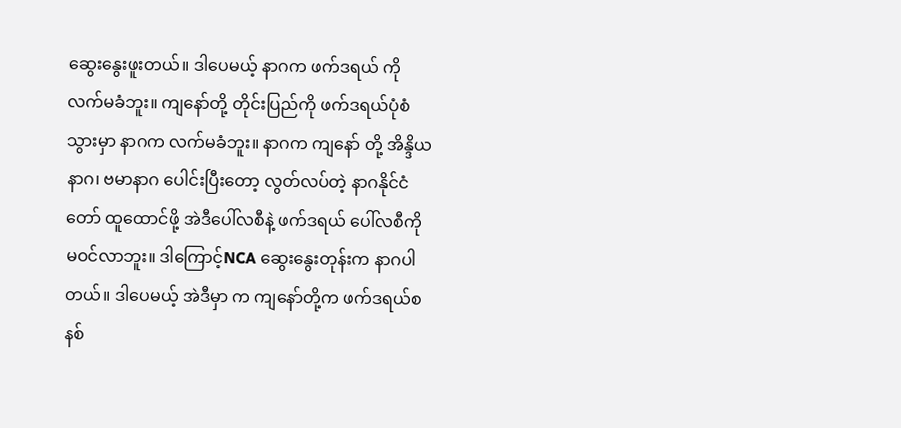ဆွေးနွေးဖူးတယ်။ ဒါပေမယ့် နာဂက ဖက်ဒရယ် ကို လက်မခံဘူး။ ကျနော်တို့ တိုင်းပြည်ကို ဖက်ဒရယ်ပုံစံသွားမှာ နာဂက လက်မခံဘူး။ နာဂက ကျနော် တို့ အိန္ဒိယနာဂ၊ ဗမာနာဂ ပေါင်းပြီးတော့ လွတ်လပ်တဲ့ နာဂနိုင်ငံတော် ထူထောင်ဖို့ အဲဒီပေါ်လစီနဲ့ ဖက်ဒရယ် ပေါ်လစီကို မဝင်လာဘူး။ ဒါကြောင့်NCA ဆွေးနွေးတုန်းက နာဂပါတယ်။ ဒါပေမယ့် အဲဒီမှာ က ကျနော်တို့က ဖက်ဒရယ်စနစ်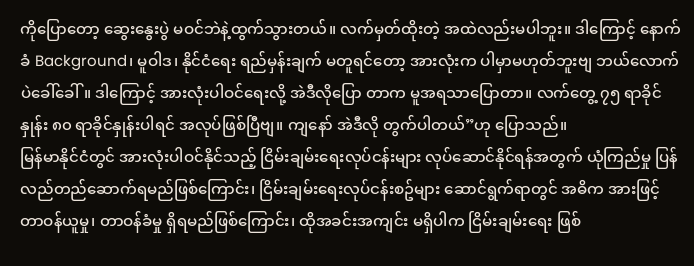ကိုပြောတော့ ဆွေးနွေးပွဲ မဝင်ဘဲနဲ့ထွက်သွားတယ်။ လက်မှတ်ထိုးတဲ့ အထဲလည်းမပါဘူး။ ဒါကြောင့် နောက်ခံ Background၊ မူဝါဒ၊ နိုင်ငံရေး ရည်မှန်းချက် မတူရင်တော့ အားလုံးက ပါမှာမဟုတ်ဘူးဗျ ဘယ်လောက်ပဲခေါ်ခေါ်။ ဒါကြောင့် အားလုံးပါဝင်ရေးလို့ အဲဒီလိုပြော တာက မူအရသာပြောတာ။ လက်တွေ့ ၇၅ ရာခိုင်နှုန်း ၈၀ ရာခိုင်နှုန်းပါရင် အလုပ်ဖြစ်ပြီဗျ။ ကျနော် အဲဒီလို တွက်ပါတယ်”ဟု ပြောသည်။
မြန်မာနိုင်ငံတွင် အားလုံးပါဝင်နိုင်သည့် ငြိမ်းချမ်းရေးလုပ်ငန်းများ လုပ်ဆောင်နိုင်ရန်အတွက် ယုံကြည်မှု ပြန်လည်တည်ဆောက်ရမည်ဖြစ်ကြောင်း၊ ငြိမ်းချမ်းရေးလုပ်ငန်းစဥ်များ ဆောင်ရွက်ရာတွင် အဓိက အားဖြင့် တာဝန်ယူမှု၊ တာဝန်ခံမှု ရှိရမည်ဖြစ်ကြောင်း၊ ထိုအခင်းအကျင်း မရှိပါက ငြိမ်းချမ်းရေး ဖြစ်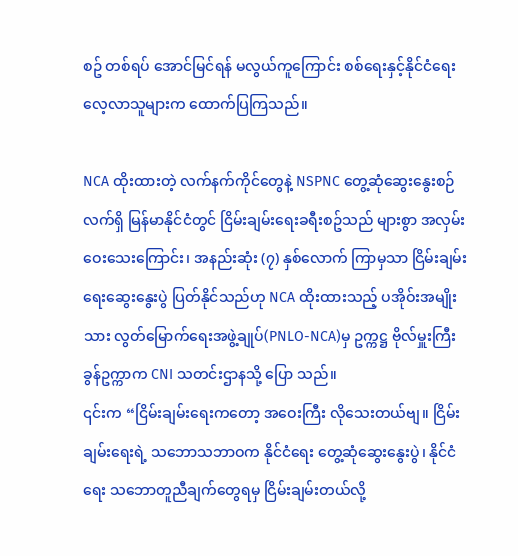စဥ် တစ်ရပ် အောင်မြင်ရန် မလွယ်ကူကြောင်း စစ်ရေးနှင့်နိုင်ငံရေးလေ့လာသူများက ထောက်ပြကြသည်။

NCA ထိုးထားတဲ့ လက်နက်ကိုင်တွေနဲ့ NSPNC တွေ့ဆုံဆွေးနွေးစဉ်
လက်ရှိ မြန်မာနိုင်ငံတွင် ငြိမ်းချမ်းရေးခရီးစဥ်သည် များစွာ အလှမ်းဝေးသေးကြောင်း၊ အနည်းဆုံး (၇) နှစ်လောက် ကြာမှသာ ငြိမ်းချမ်းရေးဆွေးနွေးပွဲ ပြတ်နိုင်သည်ဟု NCA ထိုးထားသည့် ပအိုဝ်းအမျိုးသား လွတ်မြောက်ရေးအဖွဲ့ချုပ်(PNLO-NCA)မှ ဥက္ကဋ္ဌ ဗိုလ်မှူးကြီးခွန်ဥက္ကာက CNI သတင်းဌာနသို့ ပြော သည်။
၎င်းက “ငြိမ်းချမ်းရေးကတော့ အဝေးကြီး လိုသေးတယ်ဗျ။ ငြိမ်းချမ်းရေးရဲ့ သဘောသဘာဝက နိုင်ငံရေး တွေ့ဆုံဆွေးနွေးပွဲ၊ နိုင်ငံရေး သဘောတူညီချက်တွေရမှ ငြိမ်းချမ်းတယ်လို့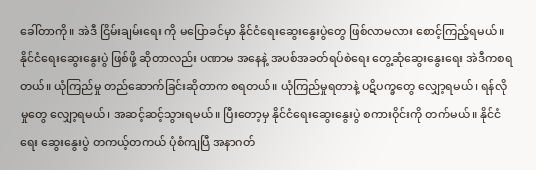ခေါ်တာကို။ အဲဒီ ငြိမ်းချမ်းရေး ကို မပြောခင်မှာ နိုင်ငံရေးဆွေးနွေးပွဲတွေ ဖြစ်လာမလား စောင့်ကြည့်ရမယ်။ နိုင်ငံရေးဆွေးနွေးပွဲ ဖြစ်ဖို့ ဆိုတာလည်း ပဏာမ အနေနဲ့ အပစ်အခတ်ရပ်စဲရေး တွေ့ဆုံဆွေးနွေးရေး အဲဒီကစရတယ်။ ယုံကြည်မှု တည်ဆောက်ခြင်းဆိုတာက စရတယ်။ ယုံကြည်မှုရတာနဲ့ ပဋိပက္ခတွေ လျှော့ရမယ်၊ ရန်လိုမှုတွေ လျှော့ရမယ်၊ အဆင့်ဆင့်သွားရမယ်။ ပြီးတော့မှ နိုင်ငံရေးဆွေးနွေးပွဲ စကားဝိုင်းကို တက်မယ်။ နိုင်ငံရေး ဆွေးနွေးပွဲ တကယ့်တကယ် ပုံစံကျပြီ အနာဂတ်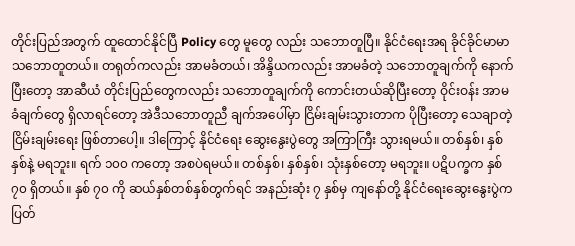တိုင်းပြည်အတွက် ထူထောင်နိုင်ပြီ Policy တွေ မူတွေ လည်း သဘောတူပြီ။ နိုင်ငံရေးအရ ခိုင်ခိုင်မာမာ သဘောတူတယ်။ တရုတ်ကလည်း အာမခံတယ်၊ အိန္ဒိယကလည်း အာမခံတဲ့ သဘောတူချက်ကို နောက်ပြီးတော့ အာဆီယံ တိုင်းပြည်တွေကလည်း သဘောတူချက်ကို ကောင်းတယ်ဆိုပြီးတော့ ဝိုင်းဝန်း အာမခံချက်တွေ ရှိလာရင်တော့ အဲဒီသဘောတူညီ ချက်အပေါ်မှာ ငြိမ်းချမ်းသွားတာက ပိုပြီးတော့ သေချာတဲ့ ငြိမ်းချမ်းရေး ဖြစ်တာပေါ့။ ဒါကြောင့် နိုင်ငံရေး ဆွေးနွေးပွဲတွေ အကြာကြီး သွားရမယ်။ တစ်နှစ်၊ နှစ်နှစ်နဲ့ မရဘူး။ ရက် ၁၀၀ ကတော့ အစပဲရမယ်။ တစ်နှစ်၊ နှစ်နှစ်၊ သုံးနှစ်တော့ မရဘူး။ ပဋိပက္ခက နှစ် ၇၀ ရှိတယ်။ နှစ် ၇၀ ကို ဆယ်နှစ်တစ်နှစ်တွက်ရင် အနည်းဆုံး ၇ နှစ်မှ ကျနော်တို့ နိုင်ငံရေးဆွေးနွေးပွဲက ပြတ်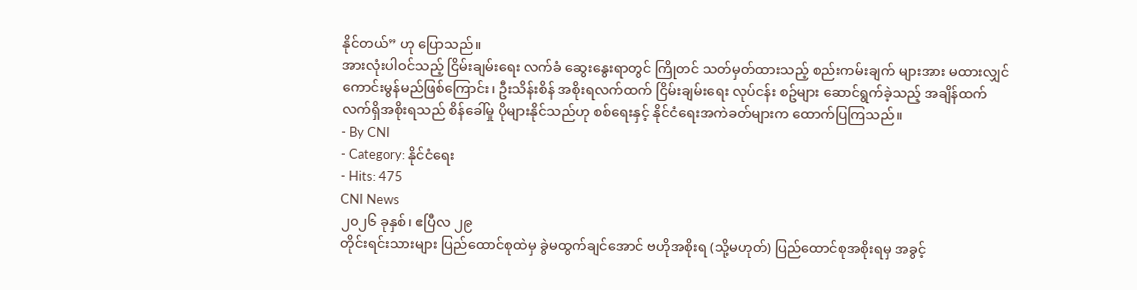နိုင်တယ်” ဟု ပြောသည်။
အားလုံးပါဝင်သည့် ငြိမ်းချမ်းရေး လက်ခံ ဆွေးနွေးရာတွင် ကြိုတင် သတ်မှတ်ထားသည့် စည်းကမ်းချက် များအား မထားလျှင် ကောင်းမွန်မည်ဖြစ်ကြောင်း၊ ဦးသိန်းစိန် အစိုးရလက်ထက် ငြိမ်းချမ်းရေး လုပ်ငန်း စဥ်များ ဆောင်ရွက်ခဲ့သည့် အချိန်ထက် လက်ရှိအစိုးရသည် စိန်ခေါ်မှု ပိုများနိုင်သည်ဟု စစ်ရေးနှင့် နိုင်ငံရေးအကဲခတ်များက ထောက်ပြကြသည်။
- By CNI
- Category: နိုင်ငံရေး
- Hits: 475
CNI News
၂၀၂၆ ခုနှစ်၊ ဧပြီလ ၂၉
တိုင်းရင်းသားများ ပြည်ထောင်စုထဲမှ ခွဲမထွက်ချင်အောင် ဗဟိုအစိုးရ (သို့မဟုတ်) ပြည်ထောင်စုအစိုးရမှ အခွင့်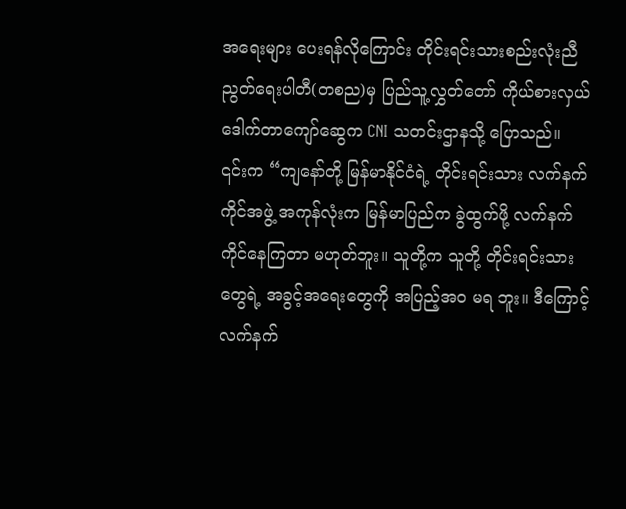အရေးများ ပေးရန်လိုကြောင်း တိုင်းရင်းသားစည်းလုံးညီညွတ်ရေးပါတီ(တစည)မှ ပြည်သူ့လွှတ်တော် ကိုယ်စားလှယ် ဒေါက်တာကျော်ဆွေက CNI သတင်းဌာနသို့ ပြောသည်။
၎င်းက “ကျနော်တို့ မြန်မာနိုင်ငံရဲ့ တိုင်းရင်းသား လက်နက်ကိုင်အဖွဲ့ အကုန်လုံးက မြန်မာပြည်က ခွဲထွက်ဖို့ လက်နက်ကိုင်နေကြတာ မဟုတ်ဘူး။ သူတို့က သူတို့ တိုင်းရင်းသားတွေရဲ့ အခွင့်အရေးတွေကို အပြည့်အဝ မရ ဘူး။ ဒီကြောင့် လက်နက်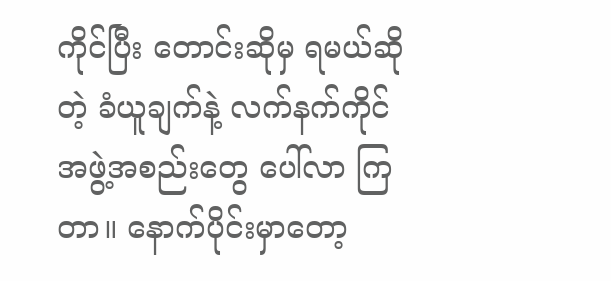ကိုင်ပြီး တောင်းဆိုမှ ရမယ်ဆိုတဲ့ ခံယူချက်နဲ့ လက်နက်ကိုင် အဖွဲ့အစည်းတွေ ပေါ်လာ ကြတာ။ နောက်ပိုင်းမှာတော့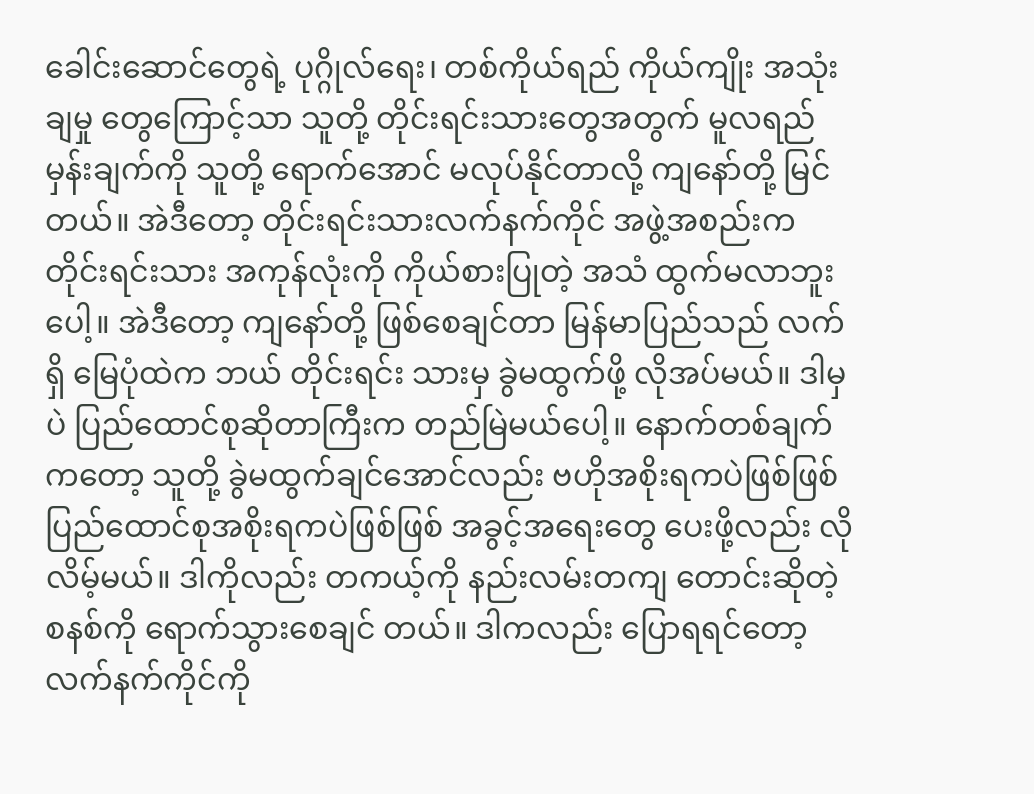ခေါင်းဆောင်တွေရဲ့ ပုဂ္ဂိုလ်ရေး၊ တစ်ကိုယ်ရည် ကိုယ်ကျိုး အသုံးချမှု တွေကြောင့်သာ သူတို့ တိုင်းရင်းသားတွေအတွက် မူလရည်မှန်းချက်ကို သူတို့ ရောက်အောင် မလုပ်နိုင်တာလို့ ကျနော်တို့ မြင် တယ်။ အဲဒီတော့ တိုင်းရင်းသားလက်နက်ကိုင် အဖွဲ့အစည်းက တိုင်းရင်းသား အကုန်လုံးကို ကိုယ်စားပြုတဲ့ အသံ ထွက်မလာဘူးပေါ့။ အဲဒီတော့ ကျနော်တို့ ဖြစ်စေချင်တာ မြန်မာပြည်သည် လက်ရှိ မြေပုံထဲက ဘယ် တိုင်းရင်း သားမှ ခွဲမထွက်ဖို့ လိုအပ်မယ်။ ဒါမှပဲ ပြည်ထောင်စုဆိုတာကြီးက တည်မြဲမယ်ပေါ့။ နောက်တစ်ချက်ကတော့ သူတို့ ခွဲမထွက်ချင်အောင်လည်း ဗဟိုအစိုးရကပဲဖြစ်ဖြစ် ပြည်ထောင်စုအစိုးရကပဲဖြစ်ဖြစ် အခွင့်အရေးတွေ ပေးဖို့လည်း လိုလိမ့်မယ်။ ဒါကိုလည်း တကယ့်ကို နည်းလမ်းတကျ တောင်းဆိုတဲ့စနစ်ကို ရောက်သွားစေချင် တယ်။ ဒါကလည်း ပြောရရင်တော့ လက်နက်ကိုင်ကို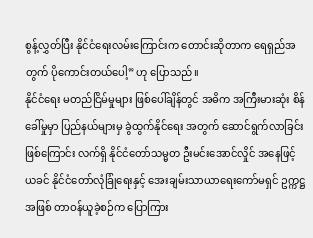စွန့်လွှတ်ပြီး နိုင်ငံရေးလမ်းကြောင်းက တောင်းဆိုတာက ရေရှည်အတွက် ပိုကောင်းတယ်ပေါ့” ဟု ပြောသည်။
နိုင်ငံရေး မတည်ငြိမ်မှုများ ဖြစ်ပေါ်ချိန်တွင် အဓိက အကြီးမားဆုံး စိန်ခေါ်မှုမှာ ပြည်နယ်များမှ ခွဲထွက်နိုင်ရေး အတွက် ဆောင်ရွက်လာခြင်းဖြစ်ကြောင်း လက်ရှိ နိုင်ငံတော်သမ္မတ ဦးမင်းအောင်လှိုင် အနေဖြင့် ယခင် နိုင်ငံတော်လုံခြုံရေးနှင့် အေးချမ်းသာယာရေးကော်မရှင် ဥက္ကဋ္ဌအဖြစ် တာဝန်ယူခဲ့စဉ်က ပြောကြား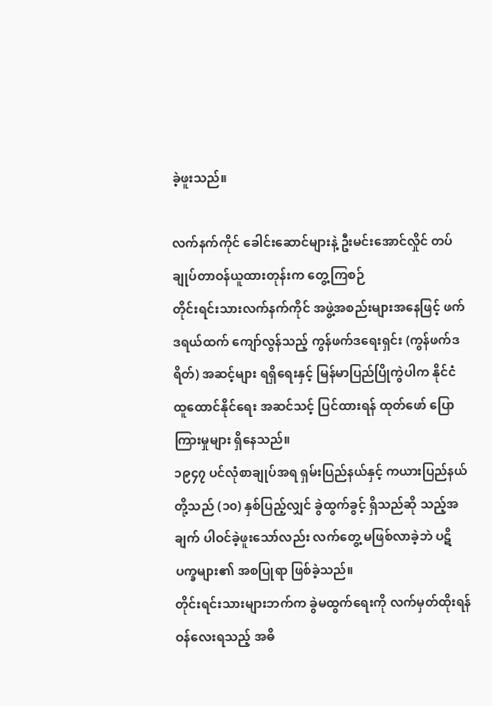ခဲ့ဖူးသည်။

လက်နက်ကိုင် ခေါင်းဆောင်များနဲ့ ဦးမင်းအောင်လှိုင် တပ်ချုပ်တာဝန်ယူထားတုန်းက တွေ့ကြစဉ်
တိုင်းရင်းသားလက်နက်ကိုင် အဖွဲ့အစည်းများအနေဖြင့် ဖက်ဒရယ်ထက် ကျော်လွန်သည့် ကွန်ဖက်ဒရေးရှင်း (ကွန်ဖက်ဒရိတ်) အဆင့်များ ရရှိရေးနှင့် မြန်မာပြည်ပြိုကွဲပါက နိုင်ငံထူထောင်နိုင်ရေး အဆင်သင့် ပြင်ထားရန် ထုတ်ဖော် ပြောကြားမှုများ ရှိနေသည်။
၁၉၄၇ ပင်လုံစာချုပ်အရ ရှမ်းပြည်နယ်နှင့် ကယားပြည်နယ်တို့သည် (၁၀) နှစ်ပြည့်လျှင် ခွဲထွက်ခွင့် ရှိသည်ဆို သည့်အချက် ပါဝင်ခဲ့ဖူးသော်လည်း လက်တွေ့ မဖြစ်လာခဲ့ဘဲ ပဋိပက္ခများ၏ အစပြုရာ ဖြစ်ခဲ့သည်။
တိုင်းရင်းသားများဘက်က ခွဲမထွက်ရေးကို လက်မှတ်ထိုးရန် ဝန်လေးရသည့် အဓိ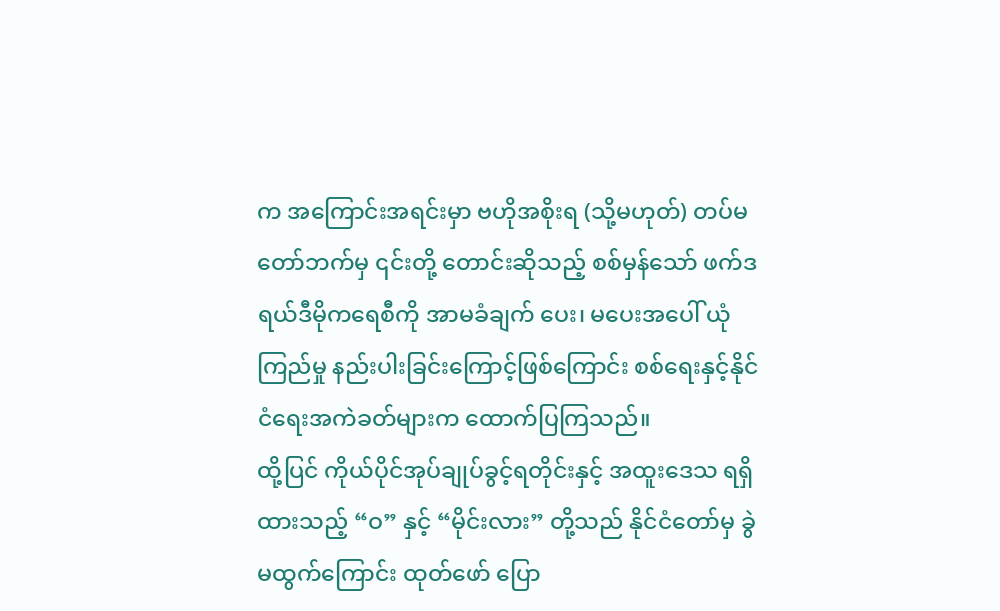က အကြောင်းအရင်းမှာ ဗဟိုအစိုးရ (သို့မဟုတ်) တပ်မတော်ဘက်မှ ၎င်းတို့ တောင်းဆိုသည့် စစ်မှန်သော် ဖက်ဒရယ်ဒီမိုကရေစီကို အာမခံချက် ပေး၊ မပေးအပေါ် ယုံကြည်မှု နည်းပါးခြင်းကြောင့်ဖြစ်ကြောင်း စစ်ရေးနှင့်နိုင်ငံရေးအကဲခတ်များက ထောက်ပြကြသည်။
ထို့ပြင် ကိုယ်ပိုင်အုပ်ချုပ်ခွင့်ရတိုင်းနှင့် အထူးဒေသ ရရှိထားသည့် “ဝ” နှင့် “မိုင်းလား” တို့သည် နိုင်ငံတော်မှ ခွဲမထွက်ကြောင်း ထုတ်ဖော် ပြော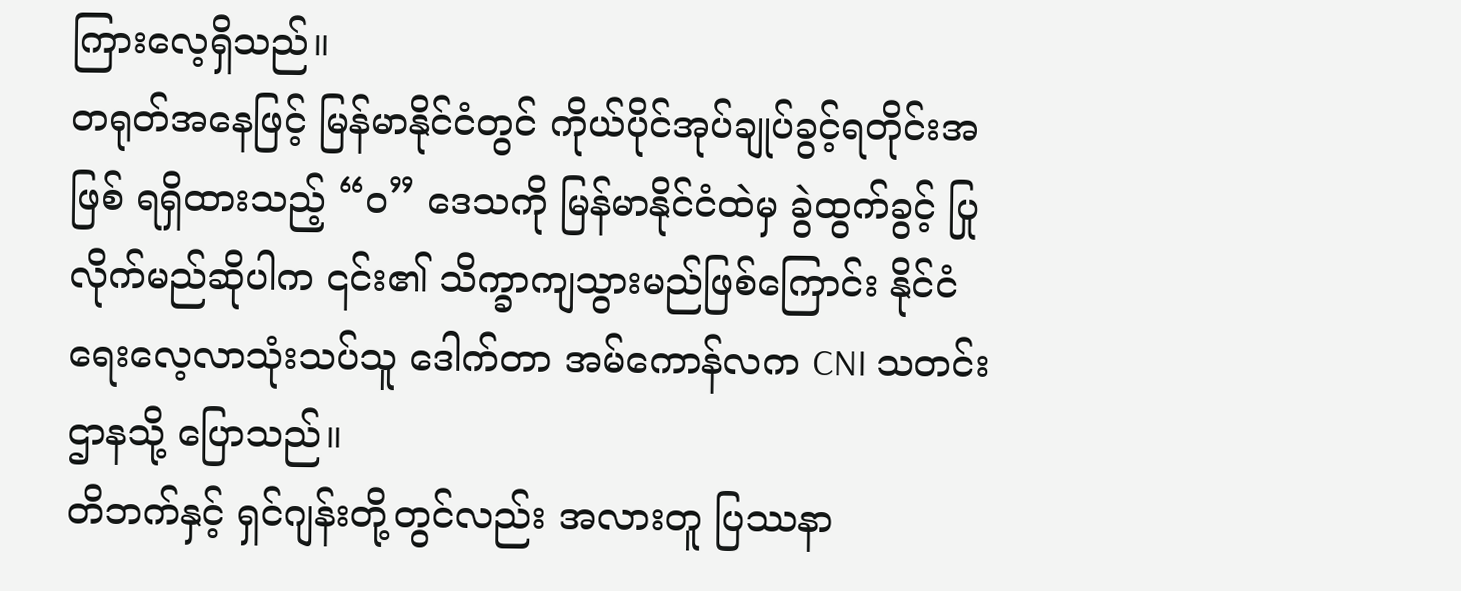ကြားလေ့ရှိသည်။
တရုတ်အနေဖြင့် မြန်မာနိုင်ငံတွင် ကိုယ်ပိုင်အုပ်ချုပ်ခွင့်ရတိုင်းအဖြစ် ရရှိထားသည့် “ဝ” ဒေသကို မြန်မာနိုင်ငံထဲမှ ခွဲထွက်ခွင့် ပြုလိုက်မည်ဆိုပါက ၎င်း၏ သိက္ခာကျသွားမည်ဖြစ်ကြောင်း နိုင်ငံရေးလေ့လာသုံးသပ်သူ ဒေါက်တာ အမ်ကောန်လက CNI သတင်းဌာနသို့ ပြောသည်။
တိဘက်နှင့် ရှင်ဂျန်းတို့တွင်လည်း အလားတူ ပြဿနာ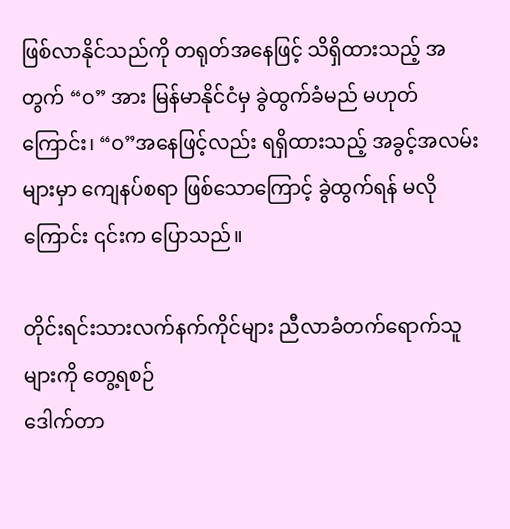ဖြစ်လာနိုင်သည်ကို တရုတ်အနေဖြင့် သိရှိထားသည့် အတွက် “ဝ” အား မြန်မာနိုင်ငံမှ ခွဲထွက်ခံမည် မဟုတ်ကြောင်း၊ “ဝ”အနေဖြင့်လည်း ရရှိထားသည့် အခွင့်အလမ်း များမှာ ကျေနပ်စရာ ဖြစ်သောကြောင့် ခွဲထွက်ရန် မလိုကြောင်း ၎င်းက ပြောသည်။

တိုင်းရင်းသားလက်နက်ကိုင်များ ညီလာခံတက်ရောက်သူများကို တွေ့ရစဉ်
ဒေါက်တာ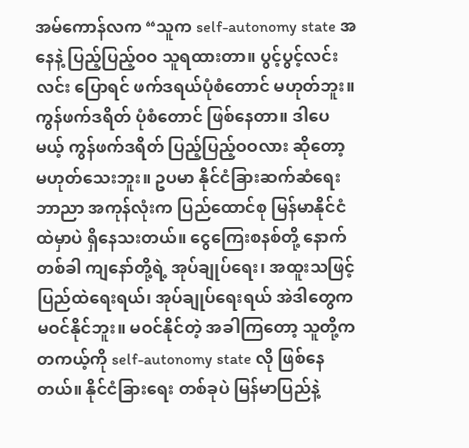အမ်ကောန်လက “သူက self-autonomy state အနေနဲ့ ပြည့်ပြည့်ဝဝ သူရထားတာ။ ပွင့်ပွင့်လင်းလင်း ပြောရင် ဖက်ဒရယ်ပုံစံတောင် မဟုတ်ဘူး။ ကွန်ဖက်ဒရိတ် ပုံစံတောင် ဖြစ်နေတာ။ ဒါပေမယ့် ကွန်ဖက်ဒရိတ် ပြည့်ပြည့်ဝဝလား ဆိုတော့ မဟုတ်သေးဘူး။ ဥပမာ နိုင်ငံခြားဆက်ဆံရေး ဘာညာ အကုန်လုံးက ပြည်ထောင်စု မြန်မာနိုင်ငံထဲမှာပဲ ရှိနေသးတယ်။ ငွေကြေးစနစ်တို့ နောက်တစ်ခါ ကျနော်တို့ရဲ့ အုပ်ချုပ်ရေး၊ အထူးသဖြင့် ပြည်ထဲရေးရယ်၊ အုပ်ချုပ်ရေးရယ် အဲဒါတွေက မဝင်နိုင်ဘူး။ မဝင်နိုင်တဲ့ အခါကြတော့ သူတို့က တကယ့်ကို self-autonomy state လို ဖြစ်နေတယ်။ နိုင်ငံခြားရေး တစ်ခုပဲ မြန်မာပြည်နဲ့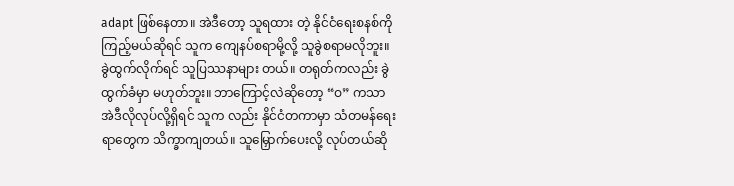adapt ဖြစ်နေတာ။ အဲဒီတော့ သူရထား တဲ့ နိုင်ငံရေးစနစ်ကို ကြည့်မယ်ဆိုရင် သူက ကျေနပ်စရာမို့လို့ သူခွဲစရာမလိုဘူး။ ခွဲထွက်လိုက်ရင် သူပြဿနာများ တယ်။ တရုတ်ကလည်း ခွဲထွက်ခံမှာ မဟုတ်ဘူး။ ဘာကြောင့်လဲဆိုတော့ “ဝ” ကသာ အဲဒီလိုလုပ်လို့ရှိရင် သူက လည်း နိုင်ငံတကာမှာ သံတမန်ရေးရာတွေက သိက္ခာကျတယ်။ သူမြှောက်ပေးလို့ လုပ်တယ်ဆို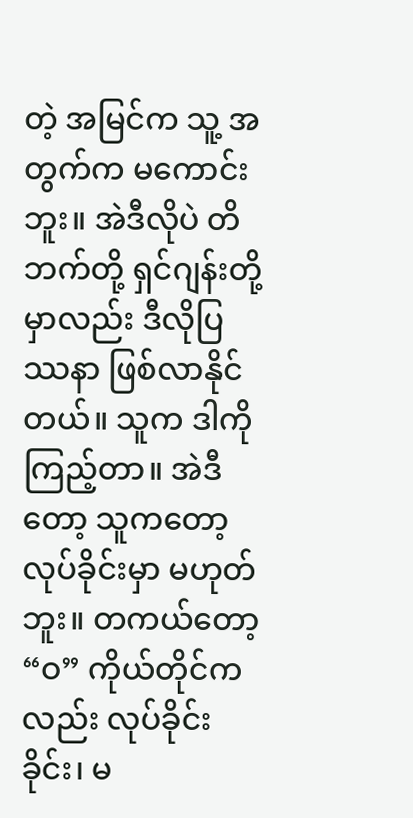တဲ့ အမြင်က သူ့ အတွက်က မကောင်းဘူး။ အဲဒီလိုပဲ တိဘက်တို့ ရှင်ဂျန်းတို့မှာလည်း ဒီလိုပြဿနာ ဖြစ်လာနိုင်တယ်။ သူက ဒါကို ကြည့်တာ။ အဲဒီတော့ သူကတော့ လုပ်ခိုင်းမှာ မဟုတ်ဘူး။ တကယ်တော့ “ဝ” ကိုယ်တိုင်ကလည်း လုပ်ခိုင်းခိုင်း၊ မ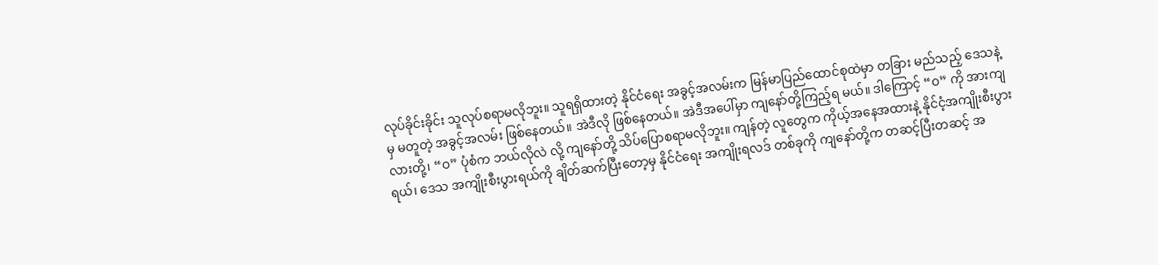လုပ်ခိုင်းခိုင်း သူလုပ်စရာမလိုဘူး။ သူရရှိထားတဲ့ နိုင်ငံရေး အခွင့်အလမ်းက မြန်မာပြည်ထောင်စုထဲမှာ တခြား မည်သည့် ဒေသနဲ့မှ မတူတဲ့ အခွင့်အလမ်း ဖြစ်နေတယ်။ အဲဒီလို ဖြစ်နေတယ်။ အဲဒီအပေါ်မှာ ကျနော်တို့ကြည့်ရ မယ်။ ဒါကြောင့် “ဝ” ကို အားကျလားတို့၊ “ဝ” ပုံစံက ဘယ်လိုလဲ လို့ ကျနော်တို့ သိပ်ပြောစရာမလိုဘူး။ ကျန်တဲ့ လူတွေက ကိုယ့်အနေအထားနဲ့ နိုင်ငံ့အကျိုးစီးပွားရယ်၊ ဒေသ အကျိုးစီးပွားရယ်ကို ချိတ်ဆက်ပြီးတော့မှ နိုင်ငံရေး အကျိုးရလဒ် တစ်ခုကို ကျနော်တို့က တဆင့်ပြီးတဆင့် အ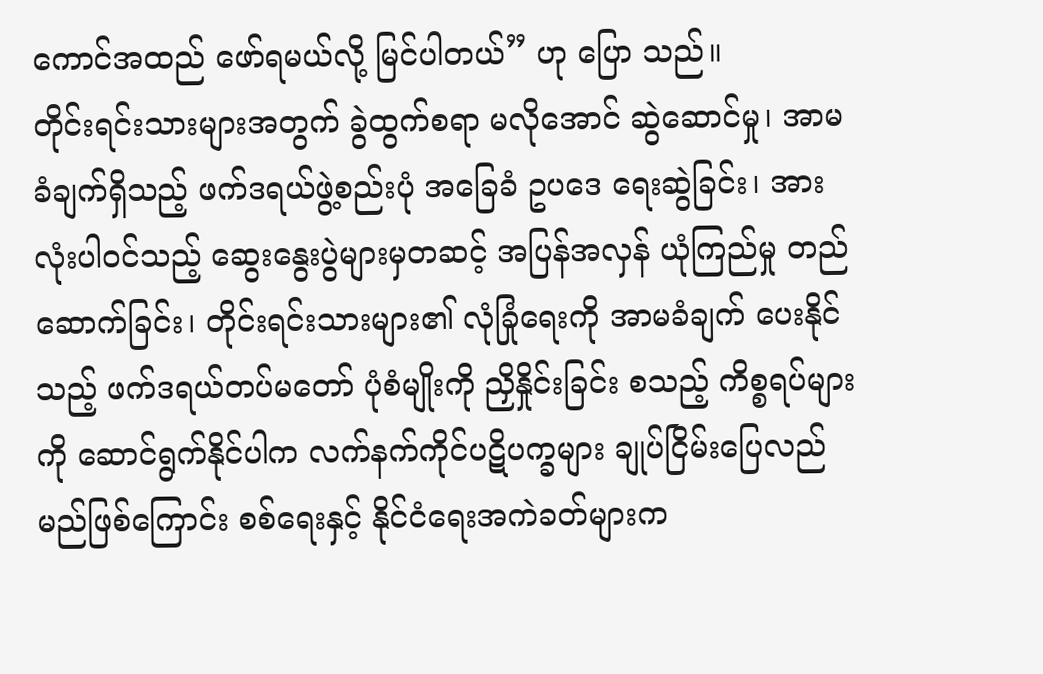ကောင်အထည် ဖော်ရမယ်လို့ မြင်ပါတယ်” ဟု ပြော သည်။
တိုင်းရင်းသားများအတွက် ခွဲထွက်စရာ မလိုအောင် ဆွဲဆောင်မှု၊ အာမခံချက်ရှိသည့် ဖက်ဒရယ်ဖွဲ့စည်းပုံ အခြေခံ ဥပဒေ ရေးဆွဲခြင်း၊ အားလုံးပါဝင်သည့် ဆွေးနွေးပွဲများမှတဆင့် အပြန်အလှန် ယုံကြည်မှု တည်ဆောက်ခြင်း၊ တိုင်းရင်းသားများ၏ လုံခြုံရေးကို အာမခံချက် ပေးနိုင်သည့် ဖက်ဒရယ်တပ်မတော် ပုံစံမျိုးကို ညှိနှိုင်းခြင်း စသည့် ကိစ္စရပ်များကို ဆောင်ရွက်နိုင်ပါက လက်နက်ကိုင်ပဋိပက္ခများ ချုပ်ငြိမ်းပြေလည်မည်ဖြစ်ကြောင်း စစ်ရေးနှင့် နိုင်ငံရေးအကဲခတ်များက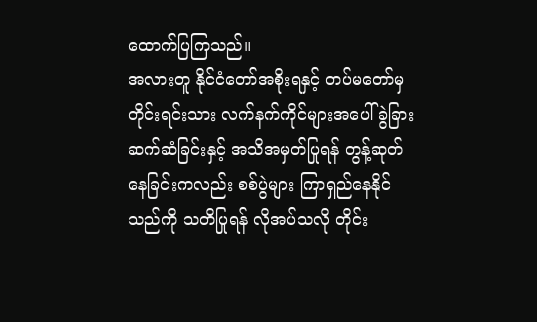ထောက်ပြကြသည်။
အလားတူ နိုင်ငံတော်အစိုးရနှင့် တပ်မတော်မှ တိုင်းရင်းသား လက်နက်ကိုင်များအပေါ် ခွဲခြားဆက်ဆံခြင်းနှင့် အသိအမှတ်ပြုရန် တွန့်ဆုတ်နေခြင်းကလည်း စစ်ပွဲများ ကြာရှည်နေနိုင်သည်ကို သတိပြုရန် လိုအပ်သလို တိုင်း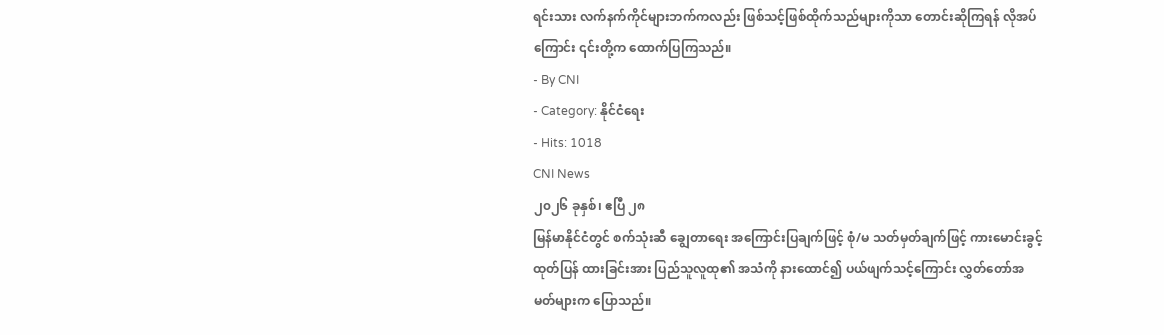ရင်းသား လက်နက်ကိုင်များဘက်ကလည်း ဖြစ်သင့်ဖြစ်ထိုက်သည်များကိုသာ တောင်းဆိုကြရန် လိုအပ် ကြောင်း ၎င်းတို့က ထောက်ပြကြသည်။
- By CNI
- Category: နိုင်ငံရေး
- Hits: 1018
CNI News
၂၀၂၆ ခုနှစ်၊ ဧပြီ ၂၈
မြန်မာနိုင်ငံတွင် စက်သုံးဆီ ချွေတာရေး အကြောင်းပြချက်ဖြင့် စုံ/မ သတ်မှတ်ချက်ဖြင့် ကားမောင်းခွင့် ထုတ်ပြန် ထားခြင်းအား ပြည်သူလူထု၏ အသံကို နားထောင်၍ ပယ်ဖျက်သင့်ကြောင်း လွှတ်တော်အမတ်များက ပြောသည်။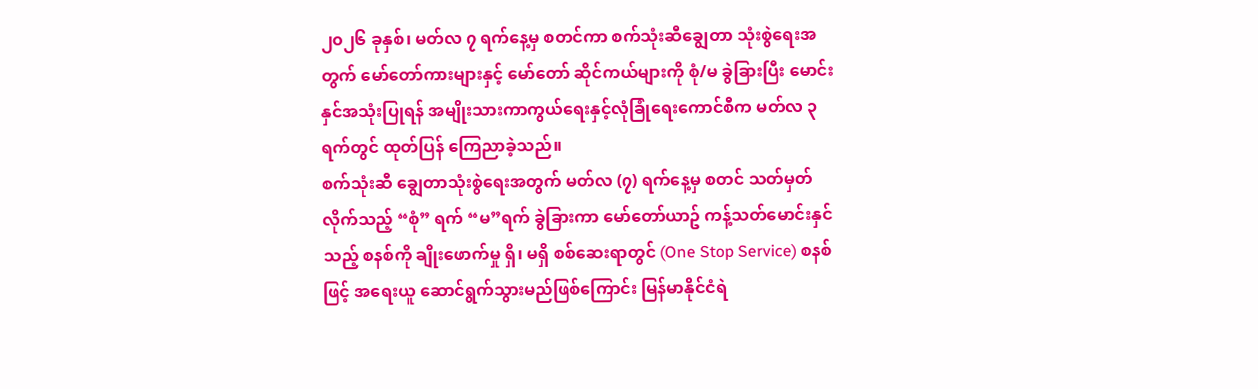၂၀၂၆ ခုနှစ်၊ မတ်လ ၇ ရက်နေ့မှ စတင်ကာ စက်သုံးဆီချွေတာ သုံးစွဲရေးအတွက် မော်တော်ကားများနှင့် မော်တော် ဆိုင်ကယ်များကို စုံ/မ ခွဲခြားပြီး မောင်းနှင်အသုံးပြုရန် အမျိုးသားကာကွယ်ရေးနှင့်လုံခြုံရေးကောင်စီက မတ်လ ၃ ရက်တွင် ထုတ်ပြန် ကြေညာခဲ့သည်။
စက်သုံးဆီ ချွေတာသုံးစွဲရေးအတွက် မတ်လ (၇) ရက်နေ့မှ စတင် သတ်မှတ်လိုက်သည့် “စုံ” ရက် “မ”ရက် ခွဲခြားကာ မော်တော်ယာဥ် ကန့်သတ်မောင်းနှင်သည့် စနစ်ကို ချိုးဖောက်မှု ရှိ၊ မရှိ စစ်ဆေးရာတွင် (One Stop Service) စနစ်ဖြင့် အရေးယူ ဆောင်ရွက်သွားမည်ဖြစ်ကြောင်း မြန်မာနိုင်ငံရဲ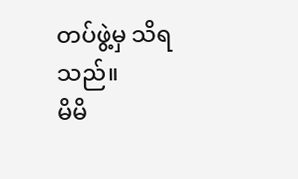တပ်ဖွဲ့မှ သိရသည်။
မိမိ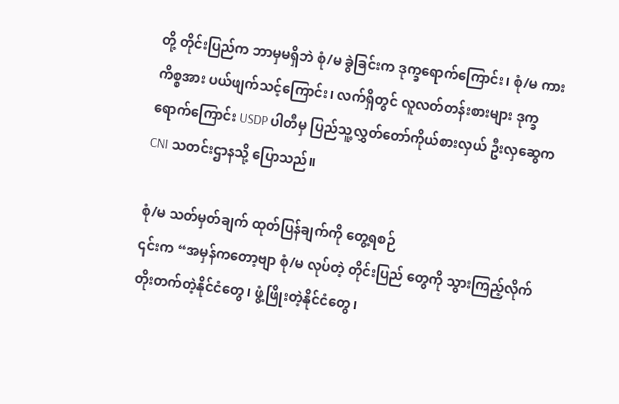တို့ တိုင်းပြည်က ဘာမှမရှိဘဲ စုံ/မ ခွဲခြင်းက ဒုက္ခရောက်ကြောင်း၊ စုံ/မ ကားကိစ္စအား ပယ်ဖျက်သင့်ကြောင်း၊ လက်ရှိတွင် လူလတ်တန်းစားများ ဒုက္ခရောက်ကြောင်း USDP ပါတီမှ ပြည်သူ့လွှတ်တော်ကိုယ်စားလှယ် ဦးလှဆွေက CNI သတင်းဌာနသို့ ပြောသည်။

စုံ/မ သတ်မှတ်ချက် ထုတ်ပြန်ချက်ကို တွေ့ရစဉ်
၎င်းက “အမှန်ကတော့ဗျာ စုံ/မ လုပ်တဲ့ တိုင်းပြည် တွေကို သွားကြည့်လိုက် တိုးတက်တဲ့နိုင်ငံတွေ၊ ဖွံ့ဖြိုးတဲ့နိုင်ငံတွေ၊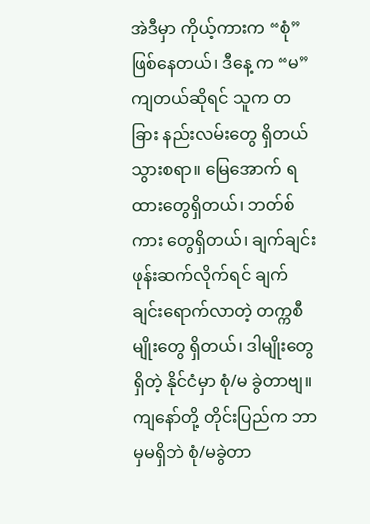အဲဒီမှာ ကိုယ့်ကားက “စုံ” ဖြစ်နေတယ်၊ ဒီနေ့ က “မ”ကျတယ်ဆိုရင် သူက တခြား နည်းလမ်းတွေ ရှိတယ်သွားစရာ။ မြေအောက် ရထားတွေရှိတယ်၊ ဘတ်စ် ကား တွေရှိတယ်၊ ချက်ချင်း ဖုန်းဆက်လိုက်ရင် ချက်ချင်းရောက်လာတဲ့ တက္ကစီမျိုးတွေ ရှိတယ်၊ ဒါမျိုးတွေရှိတဲ့ နိုင်ငံမှာ စုံ/မ ခွဲတာဗျ။ ကျနော်တို့ တိုင်းပြည်က ဘာမှမရှိဘဲ စုံ/မခွဲတာ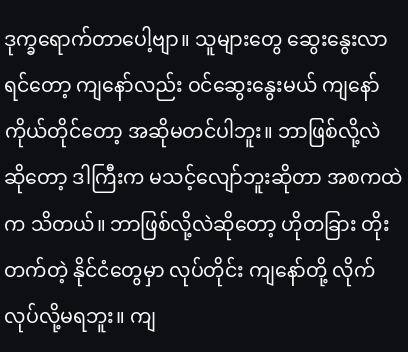ဒုက္ခရောက်တာပေါ့ဗျာ။ သူများတွေ ဆွေးနွေးလာရင်တော့ ကျနော်လည်း ဝင်ဆွေးနွေးမယ် ကျနော် ကိုယ်တိုင်တော့ အဆိုမတင်ပါဘူး။ ဘာဖြစ်လို့လဲ ဆိုတော့ ဒါကြီးက မသင့်လျော်ဘူးဆိုတာ အစကထဲက သိတယ်။ ဘာဖြစ်လို့လဲဆိုတော့ ဟိုတခြား တိုးတက်တဲ့ နိုင်ငံတွေမှာ လုပ်တိုင်း ကျနော်တို့ လိုက်လုပ်လို့မရဘူး။ ကျ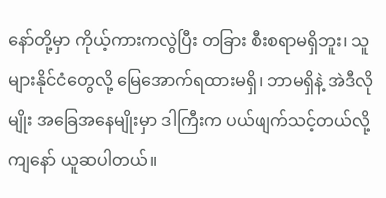နော်တို့မှာ ကိုယ့်ကားကလွဲပြီး တခြား စီးစရာမရှိဘူး၊ သူများနိုင်ငံတွေလို့ မြေအောက်ရထားမရှိ၊ ဘာမရှိနဲ့ အဲဒီလိုမျိုး အခြေအနေမျိုးမှာ ဒါကြီးက ပယ်ဖျက်သင့်တယ်လို့ ကျနော် ယူဆပါတယ်။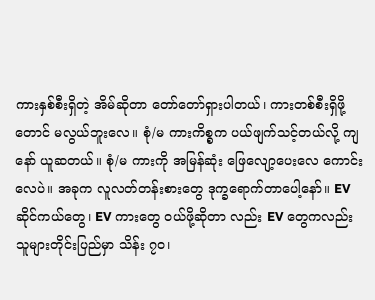ကားနှစ်စီးရှိတဲ့ အိမ်ဆိုတာ တော်တော်ရှားပါတယ်၊ ကားတစ်စီးရှိဖို့တောင် မလွယ်ဘူးလေ။ စုံ/မ ကားကိစ္စက ပယ်ဖျက်သင့်တယ်လို့ ကျနော် ယူဆတယ်။ စုံ/မ ကားကို အမြန်ဆုံး ဖြေလျော့ပေးလေ ကောင်း လေပဲ။ အခုက လူလတ်တန်းစားတွေ ဒုက္ခရောက်တာပေါ့နော်။ EV ဆိုင်ကယ်တွေ၊ EV ကားတွေ ဝယ်ဖို့ဆိုတာ လည်း EV တွေကလည်း သူများတိုင်းပြည်မှာ သိန်း ၇၀၊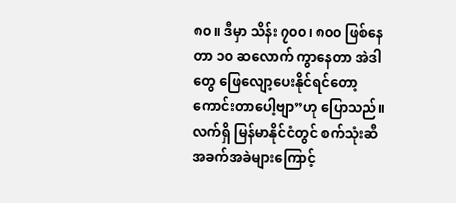၈၀။ ဒီမှာ သိန်း ၇၀၀၊ ၈၀၀ ဖြစ်နေတာ ၁၀ ဆလောက် ကွာနေတာ အဲဒါတွေ ဖြေလျော့ပေးနိုင်ရင်တော့ ကောင်းတာပေါ့ဗျာ”ဟု ပြောသည်။
လက်ရှိ မြန်မာနိုင်ငံတွင် စက်သုံးဆီ အခက်အခဲများကြောင့်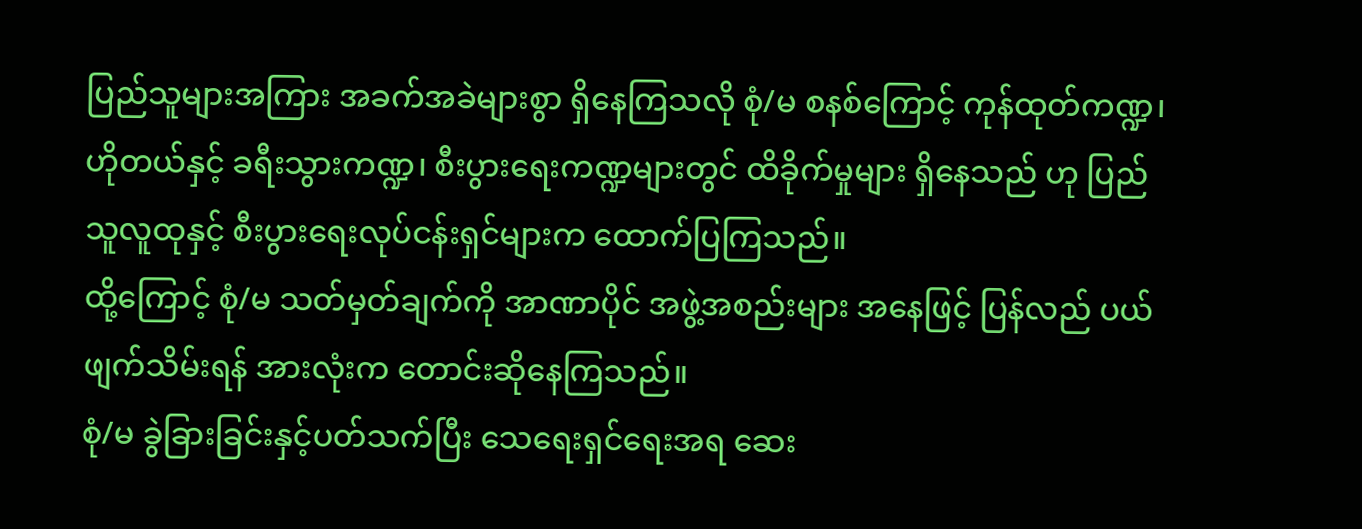ပြည်သူများအကြား အခက်အခဲများစွာ ရှိနေကြသလို စုံ/မ စနစ်ကြောင့် ကုန်ထုတ်ကဏ္ဍ၊ ဟိုတယ်နှင့် ခရီးသွားကဏ္ဍ၊ စီးပွားရေးကဏ္ဍများတွင် ထိခိုက်မှုများ ရှိနေသည် ဟု ပြည်သူလူထုနှင့် စီးပွားရေးလုပ်ငန်းရှင်များက ထောက်ပြကြသည်။
ထို့ကြောင့် စုံ/မ သတ်မှတ်ချက်ကို အာဏာပိုင် အဖွဲ့အစည်းများ အနေဖြင့် ပြန်လည် ပယ်ဖျက်သိမ်းရန် အားလုံးက တောင်းဆိုနေကြသည်။
စုံ/မ ခွဲခြားခြင်းနှင့်ပတ်သက်ပြီး သေရေးရှင်ရေးအရ ဆေး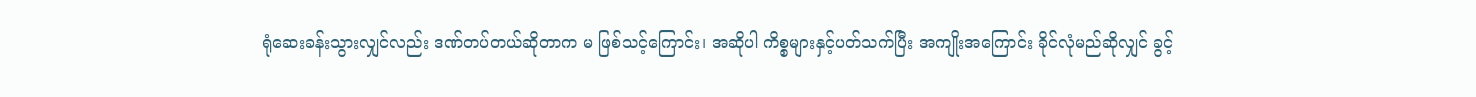ရုံဆေးခန်းသွားလျှင်လည်း ဒဏ်တပ်တယ်ဆိုတာက မ ဖြစ်သင့်ကြောင်း၊ အဆိုပါ ကိစ္စများနှင့်ပတ်သက်ပြီး အကျိုးအကြောင်း ခိုင်လုံမည်ဆိုလျှင် ခွင့်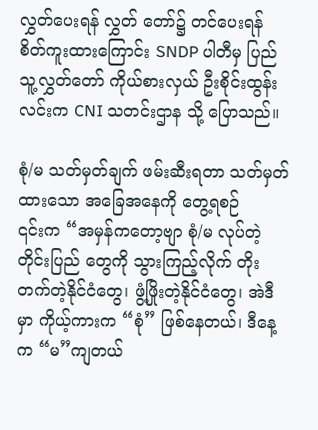လွှတ်ပေးရန် လွှတ် တော်၌ တင်ပေးရန် စိတ်ကူးထားကြောင်း SNDP ပါတီမှ ပြည်သူ့လွှတ်တော် ကိုယ်စားလှယ် ဦးစိုင်းထွန်းလင်းက CNI သတင်းဌာန သို့ ပြောသည်။

စုံ/မ သတ်မှတ်ချက် ဖမ်းဆီးရတာ သတ်မှတ်ထားသော အခြေအနေကို တွေ့ရစဉ်
၎င်းက “အမှန်ကတော့ဗျာ စုံ/မ လုပ်တဲ့ တိုင်းပြည် တွေကို သွားကြည့်လိုက် တိုးတက်တဲ့နိုင်ငံတွေ၊ ဖွံ့ဖြိုးတဲ့နိုင်ငံတွေ၊ အဲဒီမှာ ကိုယ့်ကားက “စုံ” ဖြစ်နေတယ်၊ ဒီနေ့ က “မ”ကျတယ်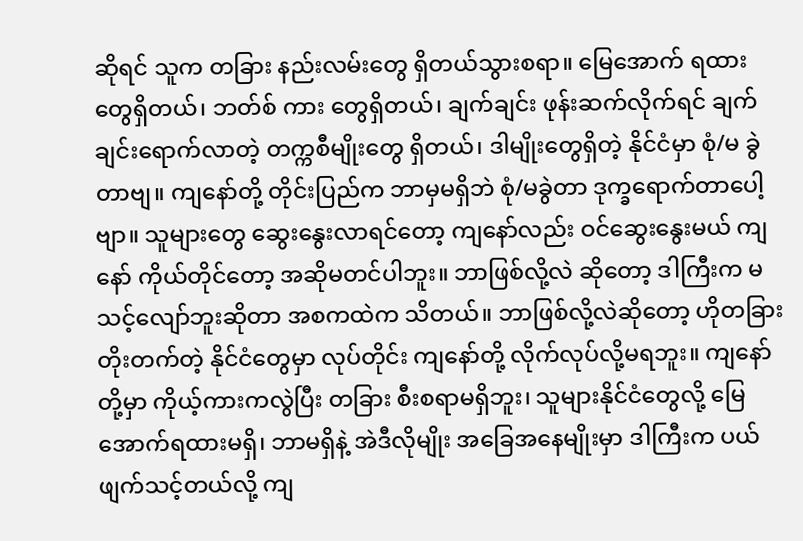ဆိုရင် သူက တခြား နည်းလမ်းတွေ ရှိတယ်သွားစရာ။ မြေအောက် ရထားတွေရှိတယ်၊ ဘတ်စ် ကား တွေရှိတယ်၊ ချက်ချင်း ဖုန်းဆက်လိုက်ရင် ချက်ချင်းရောက်လာတဲ့ တက္ကစီမျိုးတွေ ရှိတယ်၊ ဒါမျိုးတွေရှိတဲ့ နိုင်ငံမှာ စုံ/မ ခွဲတာဗျ။ ကျနော်တို့ တိုင်းပြည်က ဘာမှမရှိဘဲ စုံ/မခွဲတာ ဒုက္ခရောက်တာပေါ့ဗျာ။ သူများတွေ ဆွေးနွေးလာရင်တော့ ကျနော်လည်း ဝင်ဆွေးနွေးမယ် ကျနော် ကိုယ်တိုင်တော့ အဆိုမတင်ပါဘူး။ ဘာဖြစ်လို့လဲ ဆိုတော့ ဒါကြီးက မသင့်လျော်ဘူးဆိုတာ အစကထဲက သိတယ်။ ဘာဖြစ်လို့လဲဆိုတော့ ဟိုတခြား တိုးတက်တဲ့ နိုင်ငံတွေမှာ လုပ်တိုင်း ကျနော်တို့ လိုက်လုပ်လို့မရဘူး။ ကျနော်တို့မှာ ကိုယ့်ကားကလွဲပြီး တခြား စီးစရာမရှိဘူး၊ သူများနိုင်ငံတွေလို့ မြေအောက်ရထားမရှိ၊ ဘာမရှိနဲ့ အဲဒီလိုမျိုး အခြေအနေမျိုးမှာ ဒါကြီးက ပယ်ဖျက်သင့်တယ်လို့ ကျ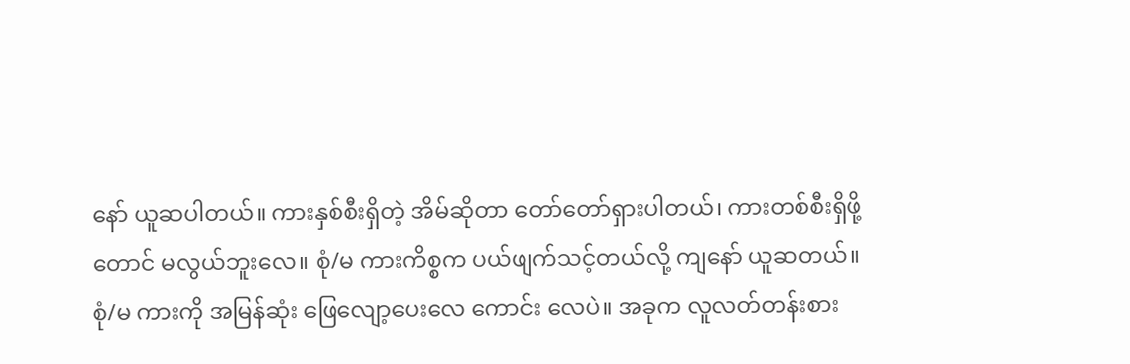နော် ယူဆပါတယ်။ ကားနှစ်စီးရှိတဲ့ အိမ်ဆိုတာ တော်တော်ရှားပါတယ်၊ ကားတစ်စီးရှိဖို့တောင် မလွယ်ဘူးလေ။ စုံ/မ ကားကိစ္စက ပယ်ဖျက်သင့်တယ်လို့ ကျနော် ယူဆတယ်။ စုံ/မ ကားကို အမြန်ဆုံး ဖြေလျော့ပေးလေ ကောင်း လေပဲ။ အခုက လူလတ်တန်းစား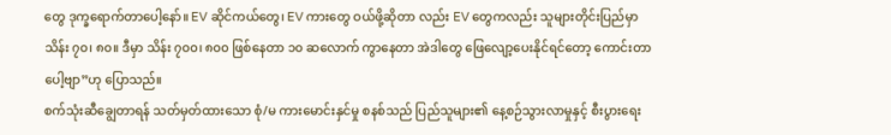တွေ ဒုက္ခရောက်တာပေါ့နော်။ EV ဆိုင်ကယ်တွေ၊ EV ကားတွေ ဝယ်ဖို့ဆိုတာ လည်း EV တွေကလည်း သူများတိုင်းပြည်မှာ သိန်း ၇၀၊ ၈၀။ ဒီမှာ သိန်း ၇၀၀၊ ၈၀၀ ဖြစ်နေတာ ၁၀ ဆလောက် ကွာနေတာ အဲဒါတွေ ဖြေလျော့ပေးနိုင်ရင်တော့ ကောင်းတာပေါ့ဗျာ”ဟု ပြောသည်။
စက်သုံးဆီချွေတာရန် သတ်မှတ်ထားသော စုံ/မ ကားမောင်းနှင်မှု စနစ်သည် ပြည်သူများ၏ နေ့စဉ်သွားလာမှုနှင့် စီးပွားရေး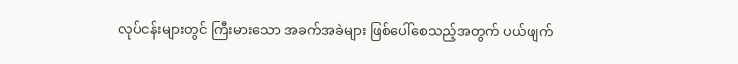လုပ်ငန်းများတွင် ကြီးမားသော အခက်အခဲများ ဖြစ်ပေါ်စေသည့်အတွက် ပယ်ဖျက်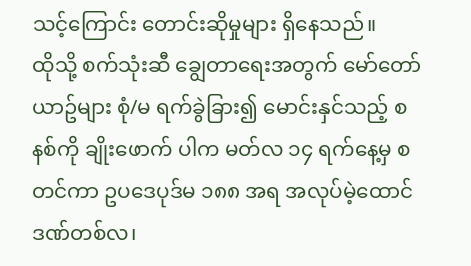သင့်ကြောင်း တောင်းဆိုမှုများ ရှိနေသည်။
ထိုသို့ စက်သုံးဆီ ချွေတာရေးအတွက် မော်တော်ယာဥ်များ စုံ/မ ရက်ခွဲခြား၍ မောင်းနှင်သည့် စနစ်ကို ချိုးဖောက် ပါက မတ်လ ၁၄ ရက်နေ့မှ စတင်ကာ ဥပဒေပုဒ်မ ၁၈၈ အရ အလုပ်မဲ့ထောင်ဒဏ်တစ်လ၊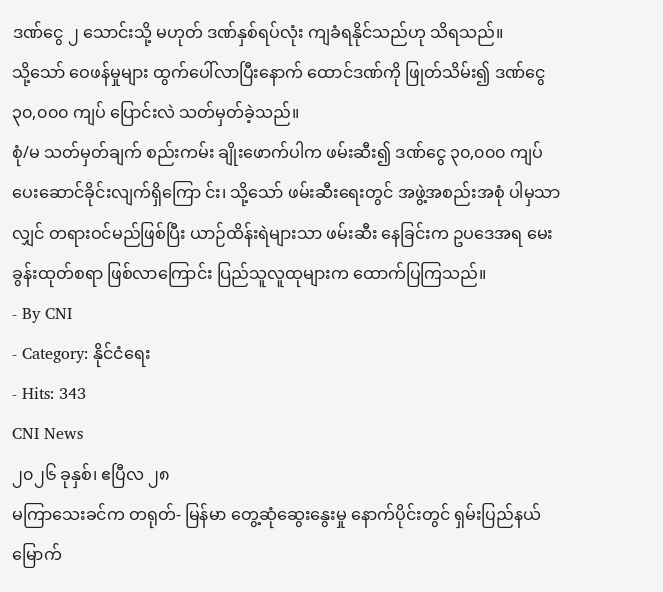ဒဏ်ငွေ ၂ သောင်းသို့ မဟုတ် ဒဏ်နှစ်ရပ်လုံး ကျခံရနိုင်သည်ဟု သိရသည်။
သို့သော် ဝေဖန်မှုများ ထွက်ပေါ်လာပြီးနောက် ထောင်ဒဏ်ကို ဖြုတ်သိမ်း၍ ဒဏ်ငွေ ၃၀,၀၀၀ ကျပ် ပြောင်းလဲ သတ်မှတ်ခဲ့သည်။
စုံ/မ သတ်မှတ်ချက် စည်းကမ်း ချိုးဖောက်ပါက ဖမ်းဆီး၍ ဒဏ်ငွေ ၃၀,၀၀၀ ကျပ် ပေးဆောင်ခိုင်းလျက်ရှိကြော င်း၊ သို့သော် ဖမ်းဆီးရေးတွင် အဖွဲ့အစည်းအစုံ ပါမှသာလျှင် တရားဝင်မည်ဖြစ်ပြီး ယာဉ်ထိန်းရဲများသာ ဖမ်းဆီး နေခြင်းက ဥပဒေအရ မေးခွန်းထုတ်စရာ ဖြစ်လာကြောင်း ပြည်သူလူထုများက ထောက်ပြကြသည်။
- By CNI
- Category: နိုင်ငံရေး
- Hits: 343
CNI News
၂၀၂၆ ခုနှစ်၊ ဧပြီလ ၂၈
မကြာသေးခင်က တရုတ်- မြန်မာ တွေ့ဆုံဆွေးနွေးမှု နောက်ပိုင်းတွင် ရှမ်းပြည်နယ်မြောက်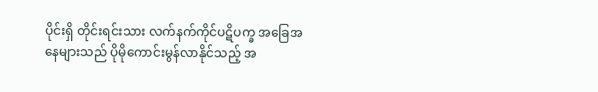ပိုင်းရှိ တိုင်းရင်းသား လက်နက်ကိုင်ပဋိပက္ခ အခြေအနေများသည် ပိုမိုကောင်းမွန်လာနိုင်သည့် အ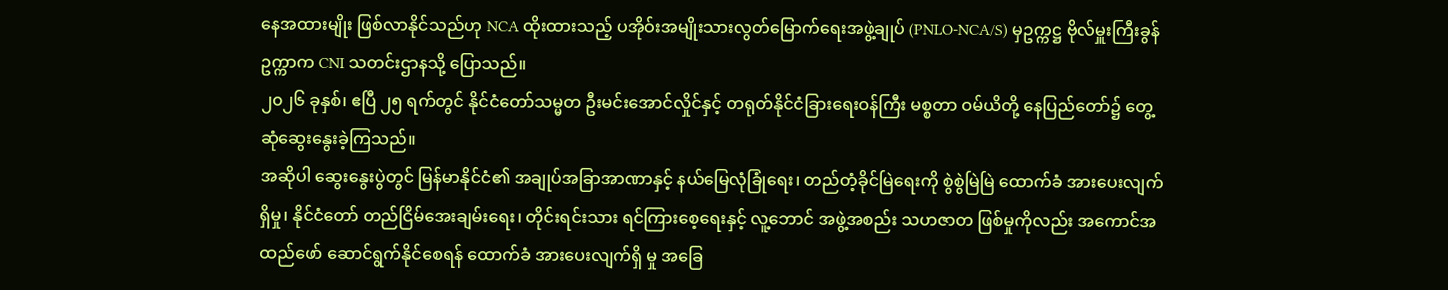နေအထားမျိုး ဖြစ်လာနိုင်သည်ဟု NCA ထိုးထားသည့် ပအိုဝ်းအမျိုးသားလွတ်မြောက်ရေးအဖွဲ့ချုပ် (PNLO-NCA/S) မှဥက္ကဋ္ဌ ဗိုလ်မှူးကြီးခွန်ဥက္ကာက CNI သတင်းဌာနသို့ ပြောသည်။
၂၀၂၆ ခုနှစ်၊ ဧပြီ ၂၅ ရက်တွင် နိုင်ငံတော်သမ္မတ ဦးမင်းအောင်လှိုင်နှင့် တရုတ်နိုင်ငံခြားရေးဝန်ကြီး မစ္စတာ ဝမ်ယိတို့ နေပြည်တော်၌ တွေ့ဆုံဆွေးနွေးခဲ့ကြသည်။
အဆိုပါ ဆွေးနွေးပွဲတွင် မြန်မာနိုင်ငံ၏ အချုပ်အခြာအာဏာနှင့် နယ်မြေလုံခြုံရေး၊ တည်တံ့ခိုင်မြဲရေးကို စွဲစွဲမြဲမြဲ ထောက်ခံ အားပေးလျက်ရှိမှု၊ နိုင်ငံတော် တည်ငြိမ်အေးချမ်းရေး၊ တိုင်းရင်းသား ရင်ကြားစေ့ရေးနှင့် လူ့ဘောင် အဖွဲ့အစည်း သဟဇာတ ဖြစ်မှုကိုလည်း အကောင်အထည်ဖော် ဆောင်ရွက်နိုင်စေရန် ထောက်ခံ အားပေးလျက်ရှိ မှု အခြေ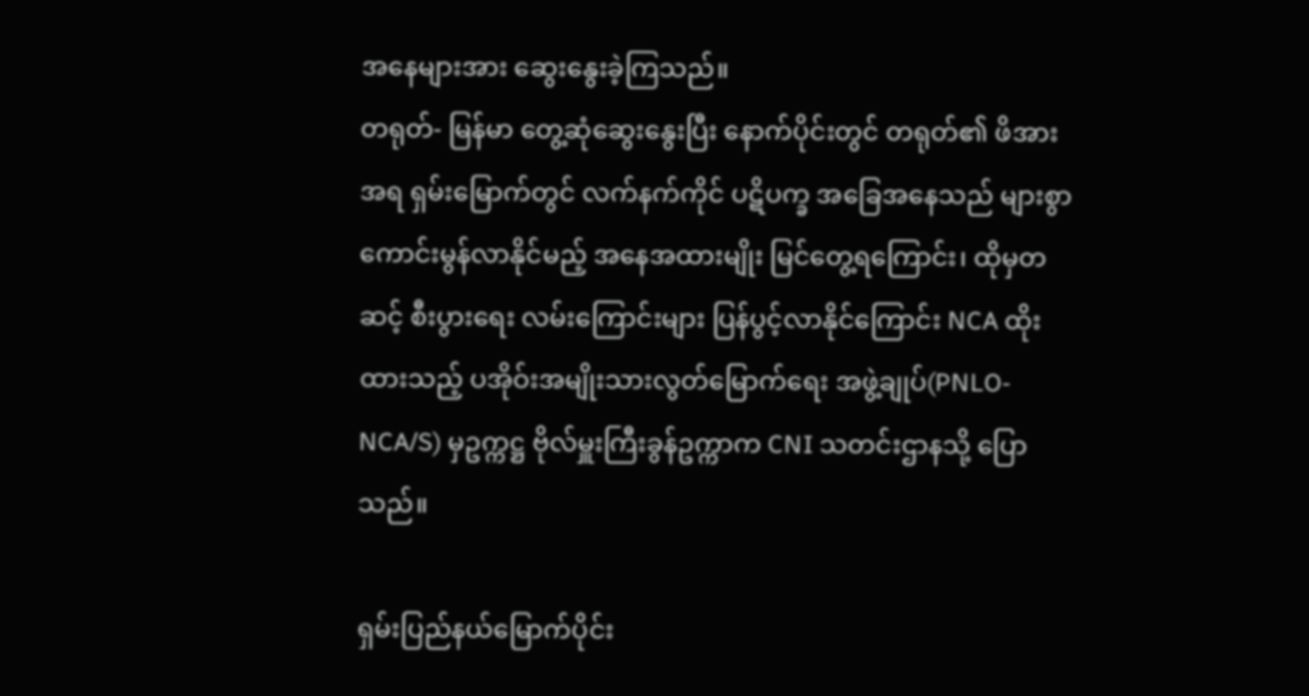အနေများအား ဆွေးနွေးခဲ့ကြသည်။
တရုတ်- မြန်မာ တွေ့ဆုံဆွေးနွေးပြီး နောက်ပိုင်းတွင် တရုတ်၏ ဖိအားအရ ရှမ်းမြောက်တွင် လက်နက်ကိုင် ပဋိပက္ခ အခြေအနေသည် များစွာကောင်းမွန်လာနိုင်မည့် အနေအထားမျိုး မြင်တွေ့ရကြောင်း၊ ထိုမှတဆင့် စီးပွားရေး လမ်းကြောင်းများ ပြန်ပွင့်လာနိုင်ကြောင်း NCA ထိုးထားသည့် ပအိုဝ်းအမျိုးသားလွတ်မြောက်ရေး အဖွဲ့ချုပ်(PNLO-NCA/S) မှဥက္ကဋ္ဌ ဗိုလ်မှူးကြီးခွန်ဥက္ကာက CNI သတင်းဌာနသို့ ပြောသည်။

ရှမ်းပြည်နယ်မြောက်ပိုင်း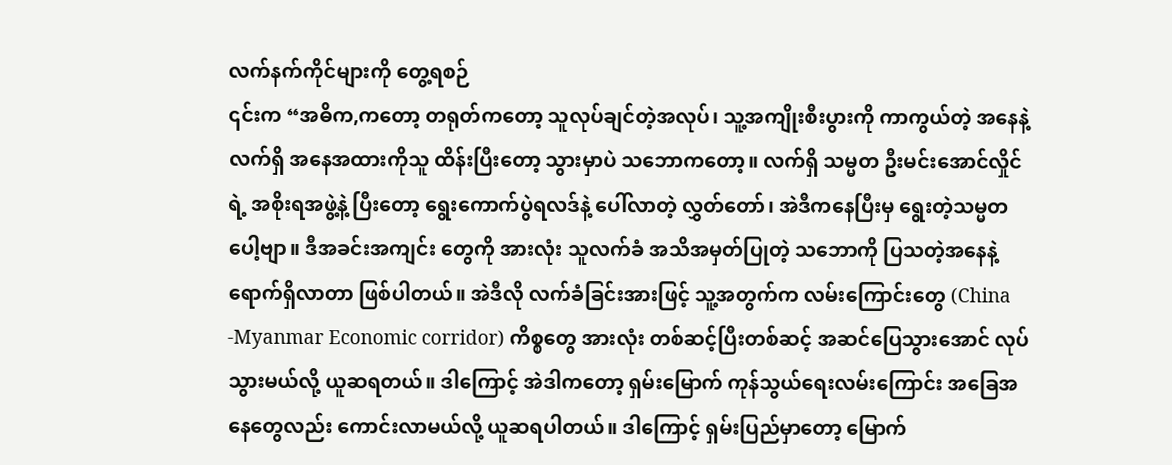လက်နက်ကိုင်များကို တွေ့ရစဉ်
၎င်းက “အဓိက,ကတော့ တရုတ်ကတော့ သူလုပ်ချင်တဲ့အလုပ်၊ သူ့အကျိုးစီးပွားကို ကာကွယ်တဲ့ အနေနဲ့ လက်ရှိ အနေအထားကိုသူ ထိန်းပြီးတော့ သွားမှာပဲ သဘောကတော့။ လက်ရှိ သမ္မတ ဦးမင်းအောင်လှိုင်ရဲ့ အစိုးရအဖွဲ့နဲ့ ပြီးတော့ ရွေးကောက်ပွဲရလဒ်နဲ့ ပေါ်လာတဲ့ လွှတ်တော်၊ အဲဒီကနေပြီးမှ ရွေးတဲ့သမ္မတပေါ့ဗျာ။ ဒီအခင်းအကျင်း တွေကို အားလုံး သူလက်ခံ အသိအမှတ်ပြုတဲ့ သဘောကို ပြသတဲ့အနေနဲ့ ရောက်ရှိလာတာ ဖြစ်ပါတယ်။ အဲဒီလို လက်ခံခြင်းအားဖြင့် သူ့အတွက်က လမ်းကြောင်းတွေ (China -Myanmar Economic corridor) ကိစ္စတွေ အားလုံး တစ်ဆင့်ပြီးတစ်ဆင့် အဆင်ပြေသွားအောင် လုပ်သွားမယ်လို့ ယူဆရတယ်။ ဒါကြောင့် အဲဒါကတော့ ရှမ်းမြောက် ကုန်သွယ်ရေးလမ်းကြောင်း အခြေအနေတွေလည်း ကောင်းလာမယ်လို့ ယူဆရပါတယ်။ ဒါကြောင့် ရှမ်းပြည်မှာတော့ မြောက်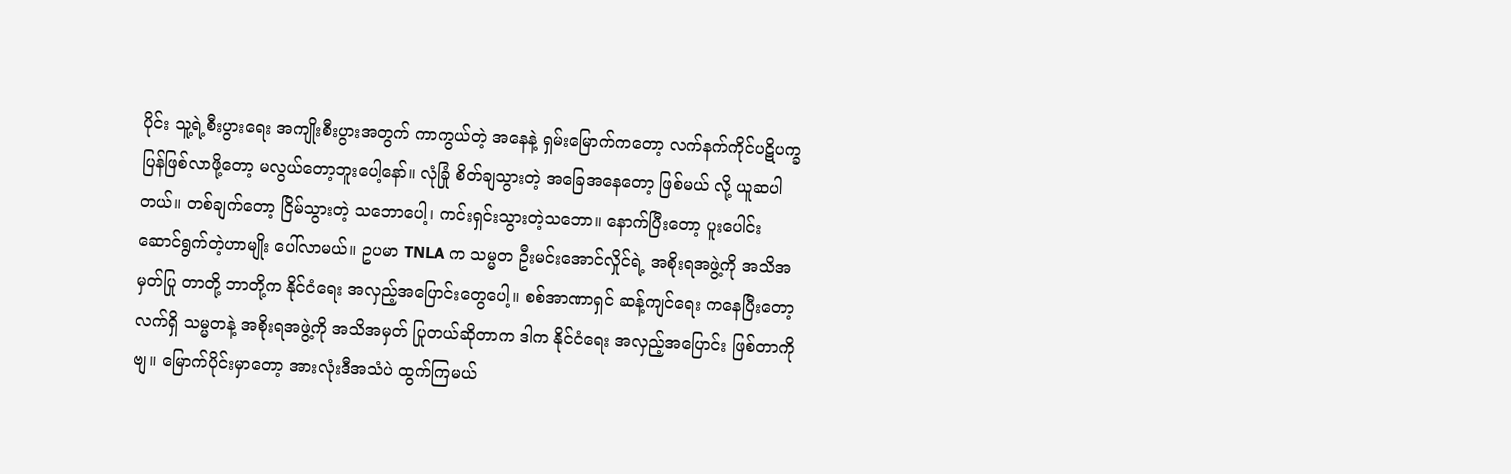ပိုင်း သူ့ရဲ့စီးပွားရေး အကျိုးစီးပွားအတွက် ကာကွယ်တဲ့ အနေနဲ့ ရှမ်းမြောက်ကတော့ လက်နက်ကိုင်ပဋိပက္ခ ပြန်ဖြစ်လာဖို့တော့ မလွယ်တော့ဘူးပေါ့နော်။ လုံခြုံ စိတ်ချသွားတဲ့ အခြေအနေတော့ ဖြစ်မယ် လို့ ယူဆပါတယ်။ တစ်ချက်တော့ ငြိမ်သွားတဲ့ သဘောပေါ့၊ ကင်းရှင်းသွားတဲ့သဘော။ နောက်ပြီးတော့ ပူးပေါင်း ဆောင်ရွက်တဲ့ဟာမျိုး ပေါ်လာမယ်။ ဥပမာ TNLA က သမ္မတ ဦးမင်းအောင်လှိုင်ရဲ့ အစိုးရအဖွဲ့ကို အသိအမှတ်ပြု တာတို့ ဘာတို့က နိုင်ငံရေး အလှည့်အပြောင်းတွေပေါ့။ စစ်အာဏာရှင် ဆန့်ကျင်ရေး ကနေပြီးတော့ လက်ရှိ သမ္မတနဲ့ အစိုးရအဖွဲ့ကို အသိအမှတ် ပြုတယ်ဆိုတာက ဒါက နိုင်ငံရေး အလှည့်အပြောင်း ဖြစ်တာကိုဗျ။ မြောက်ပိုင်းမှာတော့ အားလုံးဒီအသံပဲ ထွက်ကြမယ်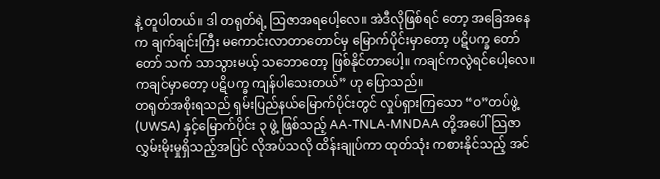နဲ့ တူပါတယ်။ ဒါ တရုတ်ရဲ့ သြဇာအရပေါ့လေ။ အဲဒီလိုဖြစ်ရင် တော့ အခြေအနေက ချက်ချင်းကြီး မကောင်းလာတာတောင်မှ မြောက်ပိုင်းမှာတော့ ပဋိပက္ခ တော်တော် သက် သာသွားမယ့် သဘောတော့ ဖြစ်နိုင်တာပေါ့။ ကချင်ကလွဲရင်ပေါ့လေ။ ကချင်မှာတော့ ပဋိပက္ခ ကျန်ပါသေးတယ်” ဟု ပြောသည်။
တရုတ်အစိုးရသည် ရှမ်းပြည်နယ်မြောက်ပိုင်းတွင် လှုပ်ရှားကြသော “ဝ”တပ်ဖွဲ့ (UWSA) နှင့်မြောက်ပိုင်း ၃ ဖွဲ့ ဖြစ်သည့် AA-TNLA-MNDAA တို့အပေါ် သြဇာလွှမ်းမိုးမှုရှိသည့်အပြင် လိုအပ်သလို ထိန်းချုပ်ကာ ထုတ်သုံး ကစားနိုင်သည့် အင်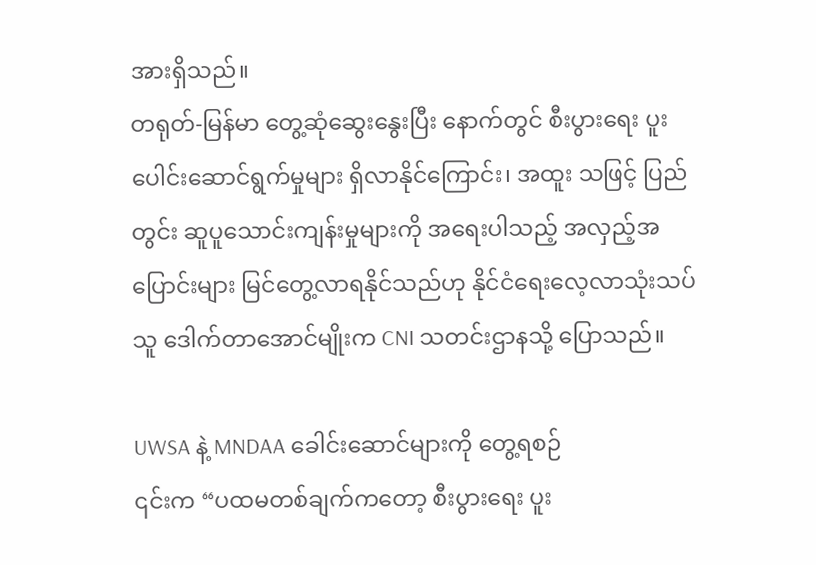အားရှိသည်။
တရုတ်-မြန်မာ တွေ့ဆုံဆွေးနွေးပြီး နောက်တွင် စီးပွားရေး ပူးပေါင်းဆောင်ရွက်မှုများ ရှိလာနိုင်ကြောင်း၊ အထူး သဖြင့် ပြည်တွင်း ဆူပူသောင်းကျန်းမှုများကို အရေးပါသည့် အလှည့်အပြောင်းများ မြင်တွေ့လာရနိုင်သည်ဟု နိုင်ငံရေးလေ့လာသုံးသပ်သူ ဒေါက်တာအောင်မျိုးက CNI သတင်းဌာနသို့ ပြောသည်။

UWSA နဲ့ MNDAA ခေါင်းဆောင်များကို တွေ့ရစဉ်
၎င်းက “ပထမတစ်ချက်ကတော့ စီးပွားရေး ပူး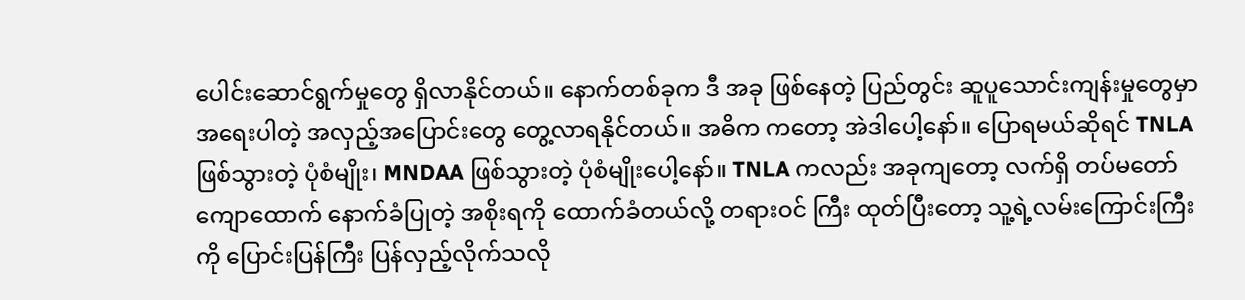ပေါင်းဆောင်ရွက်မှုတွေ ရှိလာနိုင်တယ်။ နောက်တစ်ခုက ဒီ အခု ဖြစ်နေတဲ့ ပြည်တွင်း ဆူပူသောင်းကျန်းမှုတွေမှာ အရေးပါတဲ့ အလှည့်အပြောင်းတွေ တွေ့လာရနိုင်တယ်။ အဓိက ကတော့ အဲဒါပေါ့နော်။ ပြောရမယ်ဆိုရင် TNLA ဖြစ်သွားတဲ့ ပုံစံမျိုး၊ MNDAA ဖြစ်သွားတဲ့ ပုံစံမျိုးပေါ့နော်။ TNLA ကလည်း အခုကျတော့ လက်ရှိ တပ်မတော် ကျောထောက် နောက်ခံပြုတဲ့ အစိုးရကို ထောက်ခံတယ်လို့ တရားဝင် ကြီး ထုတ်ပြီးတော့ သူ့ရဲ့လမ်းကြောင်းကြီးကို ပြောင်းပြန်ကြီး ပြန်လှည့်လိုက်သလို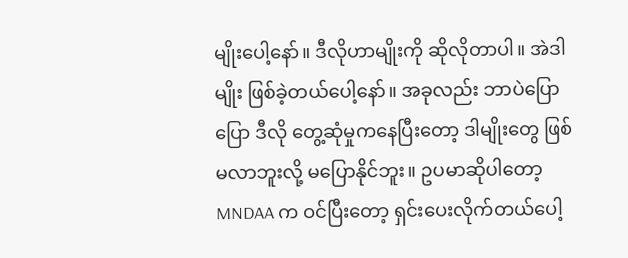မျိုးပေါ့နော်။ ဒီလိုဟာမျိုးကို ဆိုလိုတာပါ။ အဲဒါမျိုး ဖြစ်ခဲ့တယ်ပေါ့နော်။ အခုလည်း ဘာပဲပြောပြော ဒီလို တွေ့ဆုံမှုကနေပြီးတော့ ဒါမျိုးတွေ ဖြစ်မလာဘူးလို့ မပြောနိုင်ဘူး။ ဥပမာဆိုပါတော့ MNDAA က ဝင်ပြီးတော့ ရှင်းပေးလိုက်တယ်ပေါ့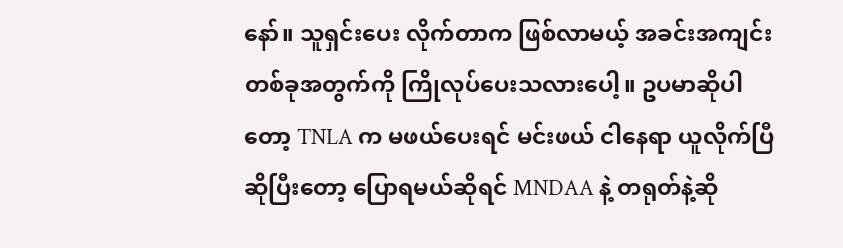နော်။ သူရှင်းပေး လိုက်တာက ဖြစ်လာမယ့် အခင်းအကျင်း တစ်ခုအတွက်ကို ကြိုလုပ်ပေးသလားပေါ့။ ဥပမာဆိုပါတော့ TNLA က မဖယ်ပေးရင် မင်းဖယ် ငါနေရာ ယူလိုက်ပြီဆိုပြီးတော့ ပြောရမယ်ဆိုရင် MNDAA နဲ့ တရုတ်နဲ့ဆို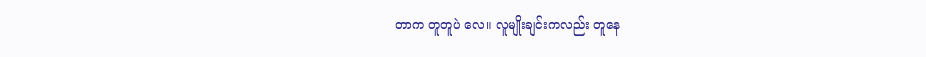တာက တူတူပဲ လေ။ လူမျိုးချင်းကလည်း တူနေ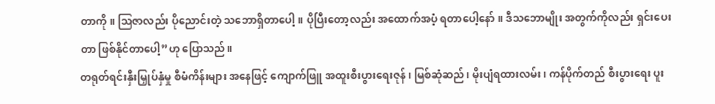တာကို။ ဩဇာလည်း ပိုညောင်းတဲ့ သဘောရှိတာပေါ့။ ပိုပြီးတော့လည်း အထောက်အပံ့ ရတာပေါ့နော်။ ဒီသဘောမျိုး အတွက်ကိုလည်း ရှင်းပေးတာ ဖြစ်နိုင်တာပေါ့”ဟု ပြောသည်။
တရုတ်ရင်းနှီးမြှုပ်နှံမှု စီမံကိန်းများ အနေဖြင့် ကျောက်ဖြူ အထူးစီးပွားရေးဇုန်၊ မြစ်ဆုံဆည်၊ မိုးပျံရထားလမ်း၊ ကန်ပိုက်တည် စီးပွားရေး ပူး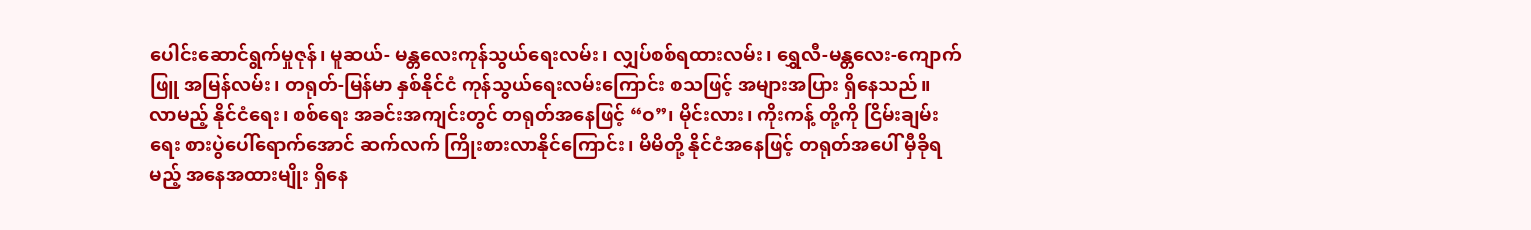ပေါင်းဆောင်ရွက်မှုဇုန်၊ မူဆယ်- မန္တလေးကုန်သွယ်ရေးလမ်း၊ လျှပ်စစ်ရထားလမ်း၊ ရွှေလီ-မန္တလေး-ကျောက်ဖြူ အမြန်လမ်း၊ တရုတ်-မြန်မာ နှစ်နိုင်ငံ ကုန်သွယ်ရေးလမ်းကြောင်း စသဖြင့် အများအပြား ရှိနေသည်။
လာမည့် နိုင်ငံရေး၊ စစ်ရေး အခင်းအကျင်းတွင် တရုတ်အနေဖြင့် “ဝ”၊ မိုင်းလား၊ ကိုးကန့် တို့ကို ငြိမ်းချမ်းရေး စားပွဲပေါ်ရောက်အောင် ဆက်လက် ကြိုးစားလာနိုင်ကြောင်း၊ မိမိတို့ နိုင်ငံအနေဖြင့် တရုတ်အပေါ် မှီခိုရမည့် အနေအထားမျိုး ရှိနေ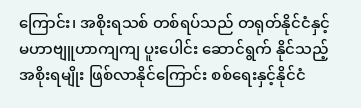ကြောင်း၊ အစိုးရသစ် တစ်ရပ်သည် တရုတ်နိုင်ငံနှင့် မဟာဗျူဟာကျကျ ပူးပေါင်း ဆောင်ရွက် နိုင်သည့် အစိုးရမျိုး ဖြစ်လာနိုင်ကြောင်း စစ်ရေးနှင့်နိုင်ငံ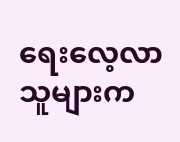ရေးလေ့လာသူများက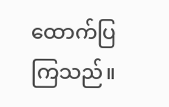ထောက်ပြကြသည်။